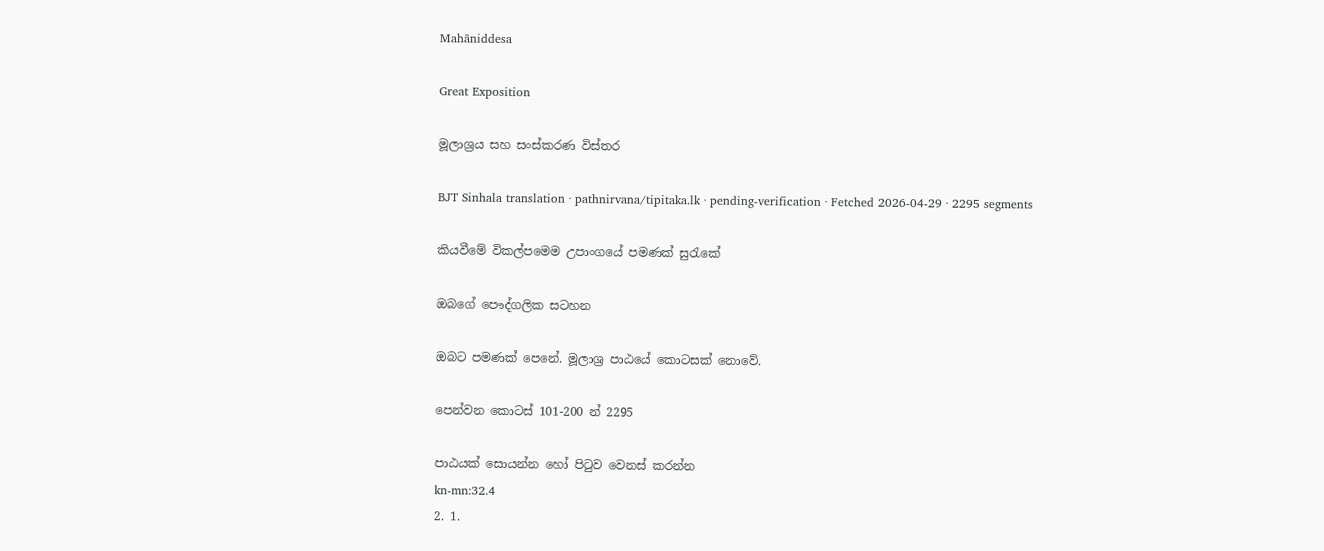Mahāniddesa

Great Exposition

මූලාශ්‍රය සහ සංස්කරණ විස්තර

BJT Sinhala translation · pathnirvana/tipitaka.lk · pending-verification · Fetched 2026-04-29 · 2295 segments

කියවීමේ විකල්පමෙම උපාංගයේ පමණක් සුරැකේ

ඔබගේ පෞද්ගලික සටහන

ඔබට පමණක් පෙනේ. මූලාශ්‍ර පාඨයේ කොටසක් නොවේ.

පෙන්වන කොටස් 101-200 න් 2295

පාඨයක් සොයන්න හෝ පිටුව වෙනස් කරන්න
kn-mn:32.4
2. 1.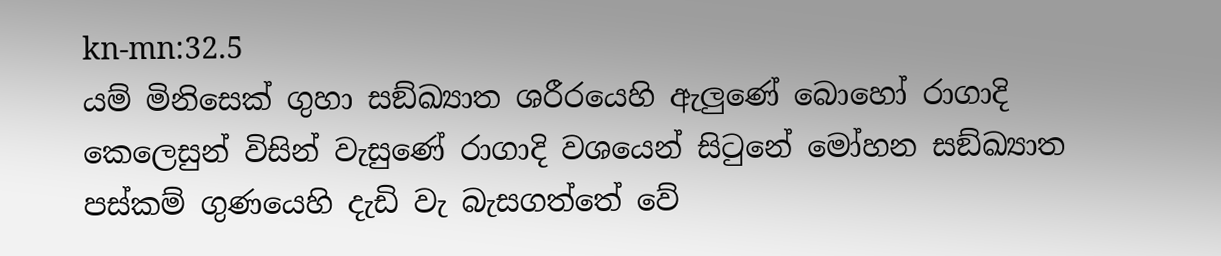kn-mn:32.5
යම් මිනිසෙක් ගුහා සඞ්ඛ්‍යාත ශරීරයෙහි ඇලුණේ බොහෝ රාගාදි කෙලෙසුන් විසින් වැසුණේ රාගාදි වශයෙන් සිටුනේ මෝහන සඞ්ඛ්‍යාත පස්කම් ගුණයෙහි දැඩි වැ බැසගත්තේ වේ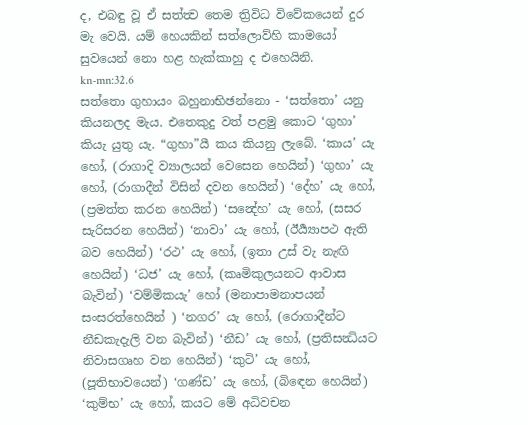ද, එබඳු වූ ඒ සත්ත්‍ව තෙම ත්‍රිවිධ විවේකයෙන් දුර මැ වෙයි. යම් හෙයකින් සත්ලොව්හි කාමයෝ සුවයෙන් නො හළ හැක්කාහු ද එහෙයිනි.
kn-mn:32.6
සත්තො ගුහායං බහුනාභිඡන්නො - ‘සත්තො’ යනු කියනලද මැය. එතෙකුදු වත් පළමු කොට ‘ගුහා’ කියැ යුතු යැ. “ගුහා”යී කය කියනු ලැබේ. ‘කාය’ යැ හෝ, (රාගාදි ව්‍යාලයන් වෙසෙන හෙයින්) ‘ගුහා’ යැ හෝ, (රාගාදීන් විසින් දවන හෙයින්) ‘දේහ’ යැ හෝ, (ප්‍රමත්ත කරන හෙයින්) ‘සන්‍දේහ’ යැ හෝ, (සසර සැරිසරන හෙයින්) ‘නාවා’ යැ හෝ, (ඊර්‍ය්‍යාපථ ඇති බව හෙයින්) ‘රථ’ යැ හෝ, (ඉතා උස් වැ නැඟි හෙයින්) ‘ධජ’ යැ හෝ, (කෘමිකුලයනට ආවාස බැවින්) ‘වම්මිකයැ’ හෝ (මනාපාමනාපයන් සංසරත්හෙයින් ) ‘නගර’ යැ හෝ, (රොගාදීන්ට නීඩකැදැලි වන බැවින්) ‘නීඩ’ යැ හෝ, (ප්‍රතිසන්‍ධියට නිවාසගෘහ වන හෙයින්) ‘කුටි’ යැ හෝ, (පූතිභාවයෙන්) ‘ගණ්ඩ’ යැ හෝ, (බිඳෙන හෙයින්) ‘කුම්භ’ යැ හෝ, කයට මේ අධිවචන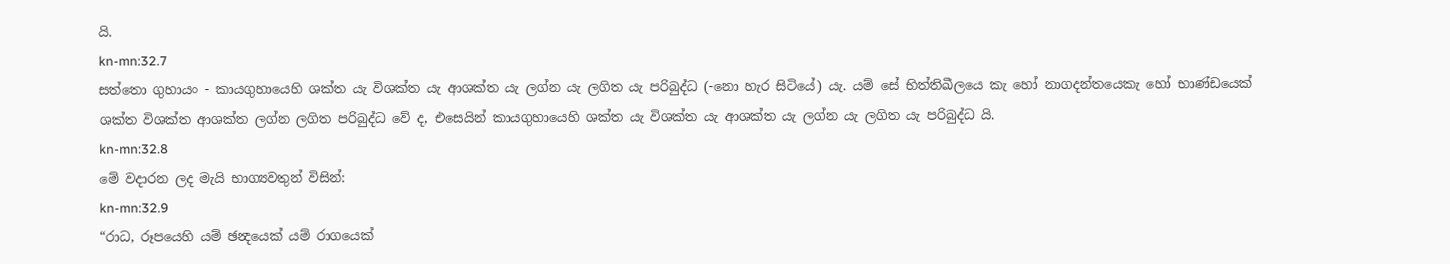යි.
kn-mn:32.7
සත්තො ගුහායං - කායගුහායෙහි ශක්ත යැ විශක්ත යැ ආශක්ත යැ ලග්න යැ ලගිත යැ පරිබුද්ධ (-නො හැර සිටියේ) යැ. යම් සේ භිත්තිඛීලයෙ කැ හෝ නාගදන්තයෙකැ හෝ භාණ්ඩයෙක් ශක්ත විශක්ත ආශක්ත ලග්න ලගිත පරිබුද්ධ වේ ද, එසෙයින් කායගුහායෙහි ශක්ත යැ විශක්ත යැ ආශක්ත යැ ලග්න යැ ලගිත යැ පරිබුද්ධ යි.
kn-mn:32.8
මේ වදාරන ලද මැයි භාග්‍යවතුන් විසින්:
kn-mn:32.9
“රාධ, රූපයෙහි යම් ඡන්‍දයෙක් යම් රාගයෙක්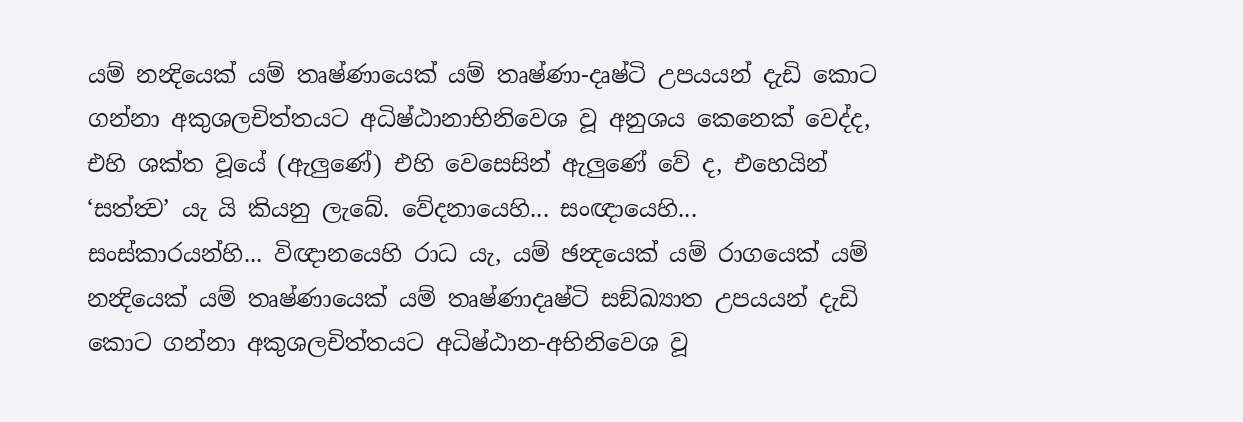යම් නන්‍දියෙක් යම් තෘෂ්ණායෙක් යම් තෘෂ්ණා-දෘෂ්ටි උපයයන් දැඩි කොට ගන්නා අකුශලචිත්තයට අධිෂ්ඨානාභිනිවෙශ වූ අනුශය කෙනෙක් වෙද්ද, එහි ශක්ත වූයේ (ඇලුණේ) එහි වෙසෙසින් ඇලුණේ වේ ද, එහෙයින් ‘සත්ත්‍ව’ යැ යි කියනු ලැබේ. වේදනායෙහි... සංඥායෙහි... සංස්කාරයන්හි... විඥානයෙහි රාධ යැ, යම් ඡන්‍දයෙක් යම් රාගයෙක් යම් නන්‍දියෙක් යම් තෘෂ්ණායෙක් යම් තෘෂ්ණාදෘෂ්ටි සඞ්ඛ්‍යාත උපයයන් දැඩි කොට ගන්නා අකුශලචිත්තයට අධිෂ්ඨාන-අභිනිවෙශ වූ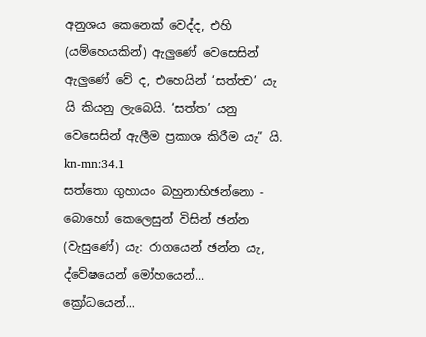අනුශය කෙනෙක් වෙද්ද, එහි (යම්හෙයකින්) ඇලුණේ වෙසෙසින් ඇලුණේ වේ ද, එහෙයින් ‘සත්ත්‍ව’ යැ යි කියනු ලැබෙයි. ‘සත්ත’ යනු වෙසෙසින් ඇලීම ප්‍රකාශ කිරීම යැ” යි.
kn-mn:34.1
සත්තො ගුහායං බහුනාභිඡන්නො - බොහෝ කෙලෙසුන් විසින් ඡන්න (වැසුණේ) යැ: රාගයෙන් ඡන්න යැ, ද්වේෂයෙන් මෝහයෙන්... ක්‍රෝධයෙන්...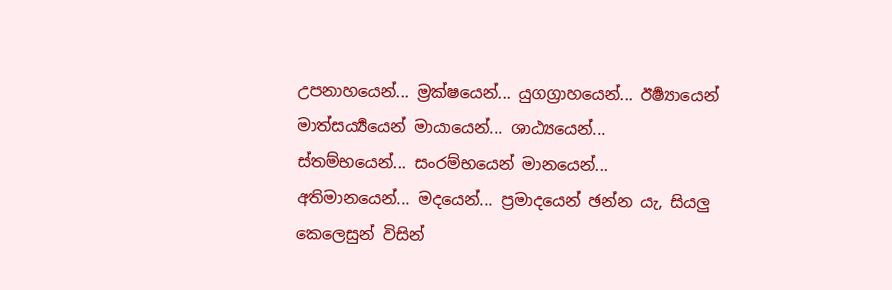උපනාහයෙන්... ම්‍රක්ෂයෙන්... යුගග්‍රාහයෙන්... ඊර්‍ෂ්‍යායෙන් මාත්සර්‍ය්‍යයෙන් මායායෙන්... ශාඨ්‍යයෙන්... ස්තම්භයෙන්... සංරම්භයෙන් මානයෙන්... අතිමානයෙන්... මදයෙන්... ප්‍රමාදයෙන් ඡන්න යැ, සියලු කෙලෙසුන් විසින්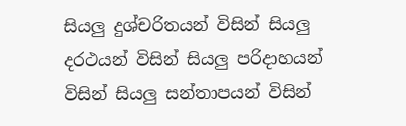සියලු දුශ්චරිතයන් විසින් සියලු දරථයන් විසින් සියලු පරිදාහයන් විසින් සියලු සන්තාපයන් විසින්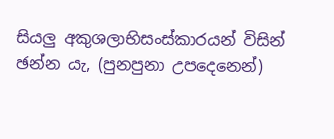සියලු අකුශලාභිසංස්කාරයන් විසින් ඡන්න යැ, (පුනපුනා උපදෙනෙන්)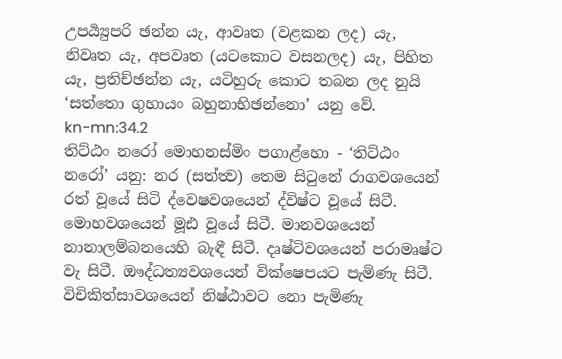උපර්‍ය්‍යුපරි ඡන්න යැ, ආවෘත (වළකන ලද) යැ, නිවෘත යැ, අපවෘත (යටකොට වසනලද) යැ, පිහිත යැ, ප්‍රතිච්ඡන්න යැ, යටිහුරු කොට තබන ලද නුයි ‘සත්තො ගුහායං බහුනාභිඡන්නො’ යනු වේ.
kn-mn:34.2
තිට්ඨං නරෝ මොහනස්මිං පගාළ්හො - ‘තිට්ඨං නරෝ’ යනු: නර (සත්ත්‍ව) තෙම සිටුනේ රාගවශයෙන් රත් වූයේ සිටි ද්වෙෂවශයෙන් ද්විෂ්ට වූයේ සිටී. මොහවශයෙන් මූඪ වූයේ සිටී. මානවශයෙන් නානාලම්බනයෙහි බැඳී සිටී. දෘෂ්ටිවශයෙන් පරාමෘෂ්ට වැ සිටී. ඖද්ධත්‍යවශයෙන් වික්ෂෙපයට පැමිණැ සිටී. විචිකිත්සාවශයෙන් නිෂ්ඨාවට නො පැමිණැ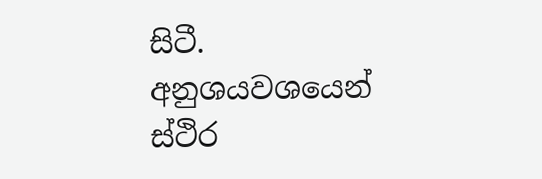සිටී. අනුශයවශයෙන් ස්ථිර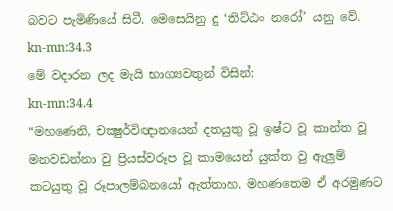බවට පැමිණියේ සිටී. මෙසෙයිනු දු ‘තිට්ඨං නරෝ’ යනු වේ.
kn-mn:34.3
මේ වදාරන ලද මැයි භාග්‍යවතුන් විසින්:
kn-mn:34.4
“මහණෙනි, චක්‍ෂුර්විඥානයෙන් දතයුතු වූ ඉෂ්ට වූ කාන්ත වූ මනවඩන්නා වු ප්‍රියස්වරූප වූ කාමයෙන් යුක්ත වු ඇලුම් කටයුතු වූ රූපාලම්බනයෝ ඇත්තාහ. මහණතෙම ඒ අරමුණට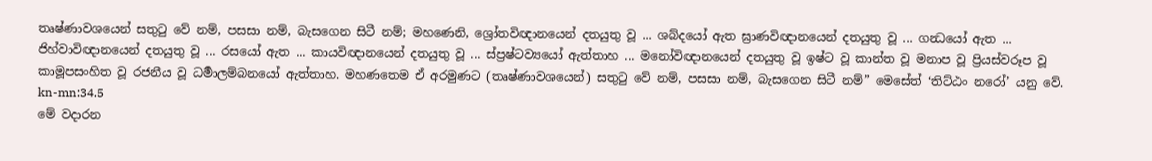තෘෂ්ණාවශයෙන් සතුටු වේ නම්, පසසා නම්, බැසගෙන සිටී නම්; මහණෙනි, ශ්‍රෝතවිඥානයෙන් දතයුතු වූ ... ශබ්දයෝ ඇත ඝ්‍රාණවිඥානයෙන් දතයුතු වූ ... ගන්‍ධයෝ ඇත ... ජිහ්වාවිඥානයෙන් දතයුතු වූ ... රසයෝ ඇත ... කායවිඥානයෙන් දතයුතු වූ ... ස්ප්‍රෂ්ටව්‍යයෝ ඇත්තාහ ... මනෝවිඥානයෙන් දතයුතු වූ ඉෂ්ට වූ කාන්ත වූ මනාප වූ ප්‍රියස්වරූප වූ කාමූපසංහිත වූ රජනීය වූ ධර්‍මාලම්බනයෝ ඇත්තාහ. මහණතෙම ඒ අරමුණට (තෘෂ්ණාවශයෙන්) සතුටු වේ නම්, පසසා නම්, බැසගෙන සිටී නම්” මෙසේත් ‘තිට්ඨං නරෝ’ යනු වේ.
kn-mn:34.5
මේ වදාරන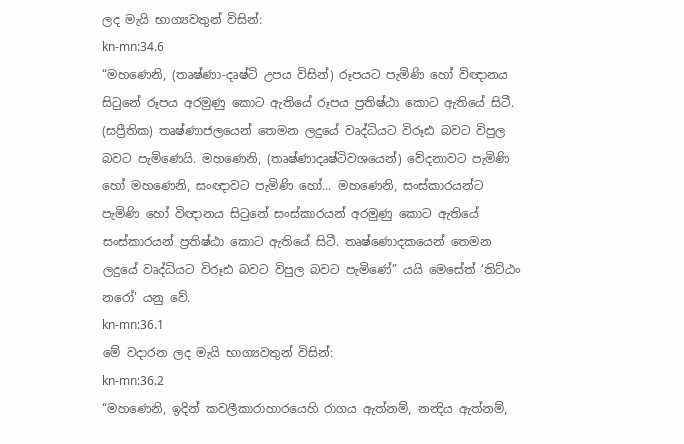ලද මැයි භාග්‍යවතුන් විසින්:
kn-mn:34.6
“මහණෙනි, (තෘෂ්ණා-දෘෂ්ටි උපය විසින්) රූපයට පැමිණි හෝ විඥානය සිටුනේ රූපය අරමුණු කොට ඇතියේ රූපය ප්‍රතිෂ්ඨා කොට ඇතියේ සිටී. (සප්‍රීතික) තෘෂ්ණාජලයෙන් තෙමන ලදුයේ වෘද්ධියට විරූඪ බවට විපුල බවට පැමිණෙයි. මහණෙනි, (තෘෂ්ණාදෘෂ්ටිවශයෙන්) වේදනාවට පැමිණි හෝ මහණෙනි, සංඥාවට පැමිණි හෝ... මහණෙනි, සංස්කාරයන්ට පැමිණි හෝ විඥානය සිටුනේ සංස්කාරයන් අරමුණු කොට ඇතියේ සංස්කාරයන් ප්‍රතිෂ්ඨා කොට ඇතියේ සිටී. තෘෂ්ණොදකයෙන් තෙමන ලදුයේ වෘද්ධියට විරූඪ බවට විපුල බවට පැමිණේ” යයි මෙසේත් ‘තිට්ඨං නරෝ’ යනු වේ.
kn-mn:36.1
මේ වදාරන ලද මැයි භාග්‍යවතුන් විසින්:
kn-mn:36.2
“මහණෙනි, ඉදින් කවලීකාරාහාරයෙහි රාගය ඇත්නම්, නන්‍දිය ඇත්නම්,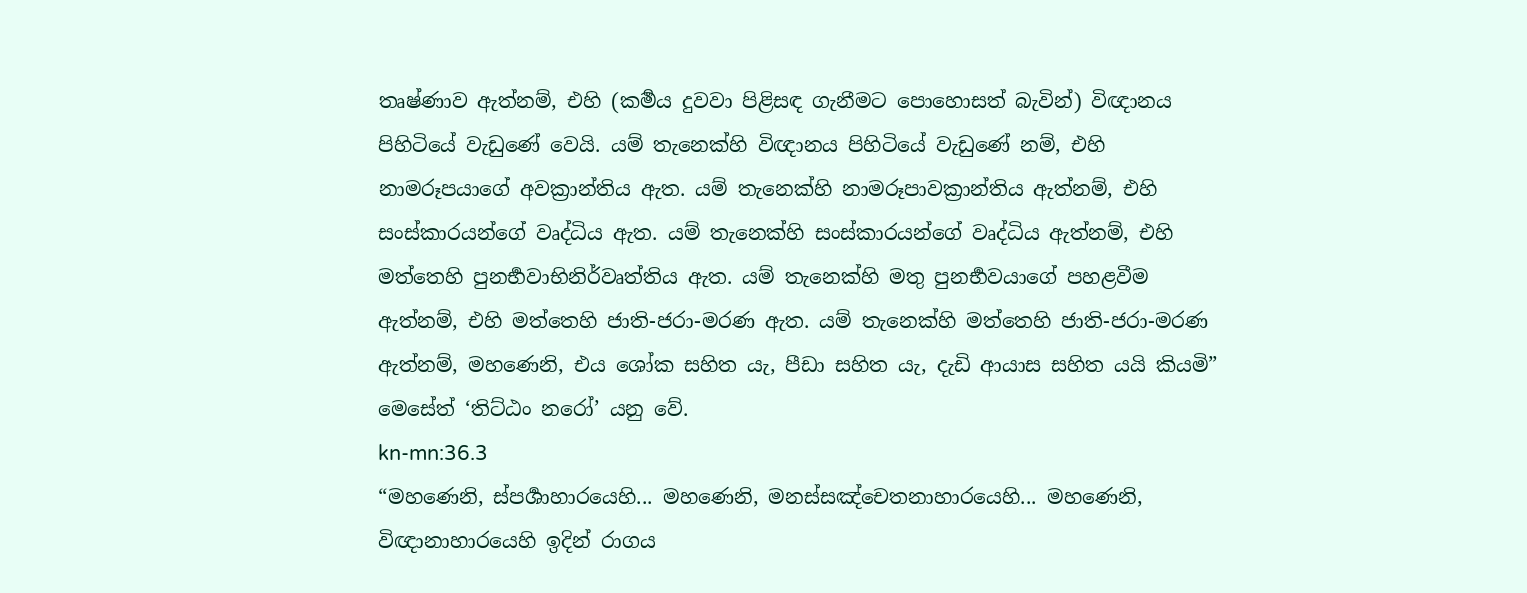තෘෂ්ණාව ඇත්නම්, එහි (කර්‍මය දුවවා පිළිසඳ ගැනීමට පොහොසත් බැවින්) විඥානය පිහිටියේ වැඩුණේ වෙයි. යම් තැනෙක්හි විඥානය පිහිටියේ වැඩුණේ නම්, එහි නාමරූපයාගේ අවක්‍රාන්තිය ඇත. යම් තැනෙක්හි නාමරූපාවක්‍රාන්තිය ඇත්නම්, එහි සංස්කාරයන්ගේ වෘද්ධිය ඇත. යම් තැනෙක්හි සංස්කාරයන්ගේ වෘද්ධිය ඇත්නම්, එහි මත්තෙහි පුනර්‍භවාභිනිර්වෘත්තිය ඇත. යම් තැනෙක්හි මතු පුනර්‍භවයාගේ පහළවීම ඇත්නම්, එහි මත්තෙහි ජාති-ජරා-මරණ ඇත. යම් තැනෙක්හි මත්තෙහි ජාති-ජරා-මරණ ඇත්නම්, මහණෙනි, එය ශෝක සහිත යැ, පීඩා සහිත යැ, දැඩි ආයාස සහිත යයි කියමි” මෙසේත් ‘තිට්ඨං නරෝ’ යනු වේ.
kn-mn:36.3
“මහණෙනි, ස්පර්‍ශාහාරයෙහි... මහණෙනි, මනස්සඤ්චෙතනාහාරයෙහි... මහණෙනි, විඥානාහාරයෙහි ඉදින් රාගය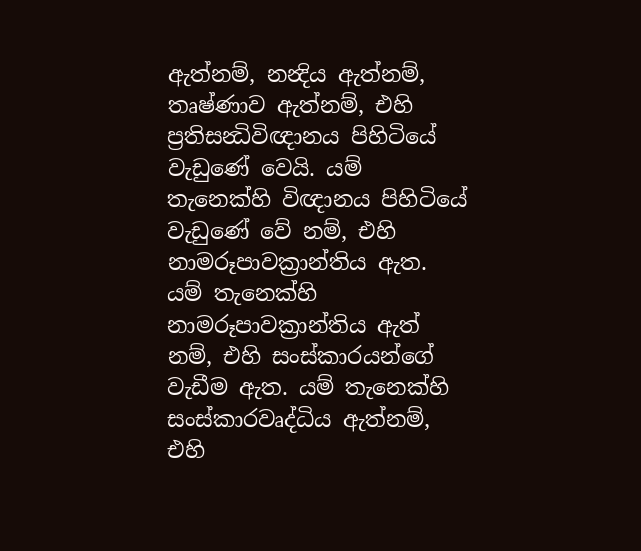ඇත්නම්, නන්‍දිය ඇත්නම්, තෘෂ්ණාව ඇත්නම්, එහි ප්‍රතිසන්‍ධිවිඥානය පිහිටියේ වැඩුණේ වෙයි. යම් තැනෙක්හි විඥානය පිහිටියේ වැඩුණේ වේ නම්, එහි නාමරූපාවක්‍රාන්තිය ඇත. යම් තැනෙක්හි නාමරූපාවක්‍රාන්තිය ඇත් නම්, එහි සංස්කාරයන්ගේ වැඩීම ඇත. යම් තැනෙක්හි සංස්කාරවෘද්ධිය ඇත්නම්, එහි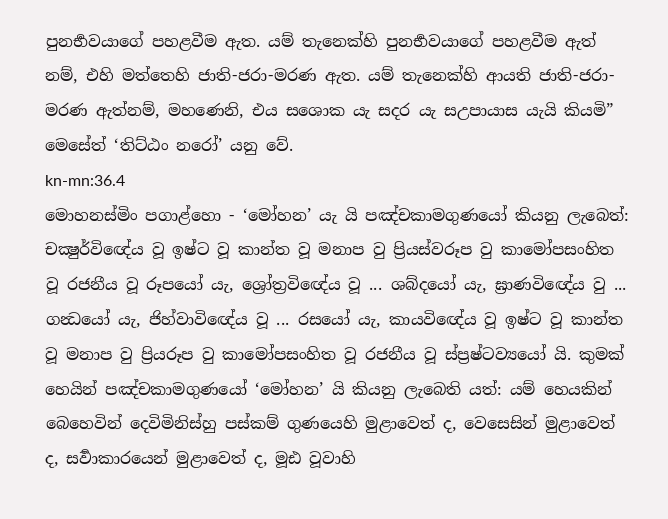පුනර්‍භවයාගේ පහළවීම ඇත. යම් තැනෙක්හි පුනර්‍භවයාගේ පහළවීම ඇත් නම්, එහි මත්තෙහි ජාති-ජරා-මරණ ඇත. යම් තැනෙක්හි ආයති ජාති-ජරා-මරණ ඇත්නම්, මහණෙනි, එය සශොක යැ සදර යැ සඋපායාස යැයි කියමි” මෙසේත් ‘තිට්ඨං නරෝ’ යනු වේ.
kn-mn:36.4
මොහනස්මිං පගාළ්හො - ‘මෝහන’ යැ යි පඤ්චකාමගුණයෝ කියනු ලැබෙත්: චක්‍ෂුර්විඥේය වූ ඉෂ්ට වූ කාන්ත වූ මනාප වු ප්‍රියස්වරූප වු කාමෝපසංහිත වූ රජනීය වූ රූපයෝ යැ, ශ්‍රෝත්‍රවිඥේය වූ ... ශබ්දයෝ යැ, ඝ්‍රාණවිඥේය වු ... ගන්‍ධයෝ යැ, ජිහ්වාවිඥේය වූ ... රසයෝ යැ, කායවිඥේය වූ ඉෂ්ට වූ කාන්ත වූ මනාප වු ප්‍රියරූප වු කාමෝපසංහිත වූ රජනීය වූ ස්ප්‍රෂ්ටව්‍යයෝ යි. කුමක් හෙයින් පඤ්චකාමගුණයෝ ‘මෝහන’ යි කියනු ලැබෙති යත්: යම් හෙයකින් බෙහෙවින් දෙවිමිනිස්හු පස්කම් ගුණයෙහි මුළාවෙත් ද, වෙසෙසින් මුළාවෙත් ද, සර්‍වාකාරයෙන් මුළාවෙත් ද, මූඪ වූවාහි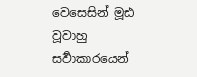වෙසෙසින් මූඪ වූවාහු සර්‍වාකාරයෙන්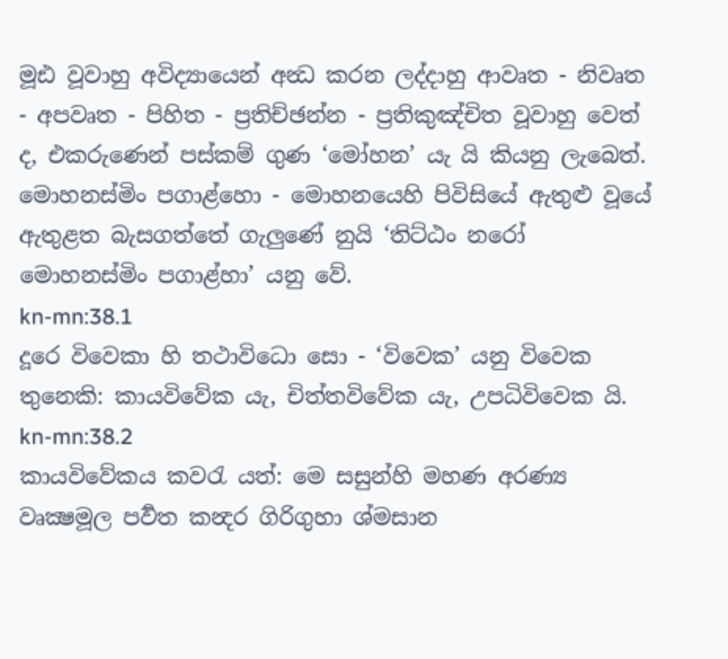මූඪ වූවාහු අවිද්‍යායෙන් අන්‍ධ කරන ලද්දාහු ආවෘත - නිවෘත - අපවෘත - පිහිත - ප්‍රතිච්ඡන්න - ප්‍රතිකුඤ්චිත වූවාහු වෙත් ද, එකරුණෙන් පස්කම් ගුණ ‘මෝහන’ යැ යි කියනු ලැබෙත්. මොහනස්මිං පගාළ්හො - මොහනයෙහි පිවිසියේ ඇතුළු වූයේ ඇතුළත බැසගත්තේ ගැලුණේ නුයි ‘තිට්ඨං නරෝ මොහනස්මිං පගාළ්හා’ යනු වේ.
kn-mn:38.1
දූරෙ විවෙකා හි තථාවිධො සො - ‘විවෙක’ යනු විවෙක තුනෙකි: කායවිවේක යැ, චිත්තවිවේක යැ, උපධිවිවෙක යි.
kn-mn:38.2
කායවිවේකය කවරැ යත්: මෙ සසුන්හි මහණ අරණ්‍ය වෘක්‍ෂමූල පර්‍වත කන්‍දර ගිරිගුහා ශ්මසාන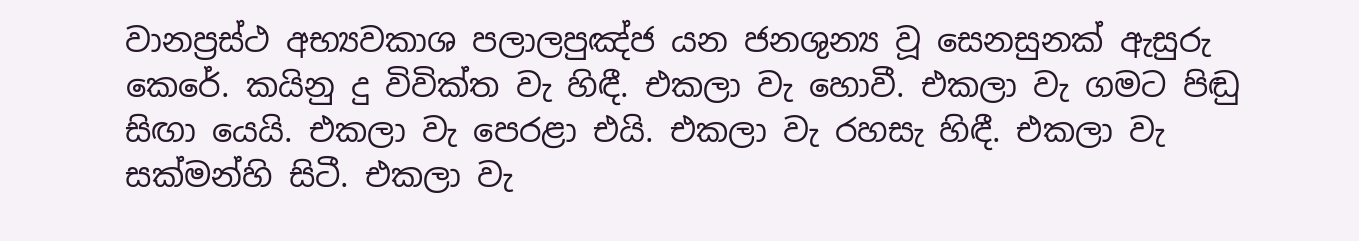වානප්‍රස්ථ අභ්‍යවකාශ පලාලපුඤ්ජ යන ජනශුන්‍ය වූ සෙනසුනක් ඇසුරු කෙරේ. කයිනු දු විවික්ත වැ හිඳී. එකලා වැ හොවී. එකලා වැ ගමට පිඬු සිඟා යෙයි. එකලා වැ පෙරළා එයි. එකලා වැ රහසැ හිඳී. එකලා වැ සක්මන්හි සිටී. එකලා වැ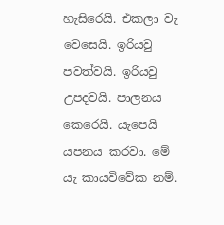හැසිරෙයි. එකලා වැ වෙසෙයි. ඉරියවු පවත්වයි. ඉරියවු උපදවයි. පාලනය කෙරෙයි. යැපෙයි යපනය කරවා. මේ යැ කායවිවේක නම්.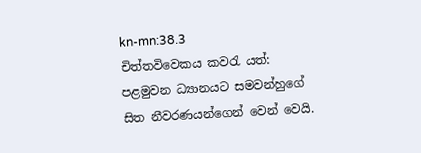kn-mn:38.3
චිත්තවිවෙකය කවරැ යත්: පළමුවන ධ්‍යානයට සමවන්හුගේ සිත නීවරණයන්ගෙන් වෙන් වෙයි.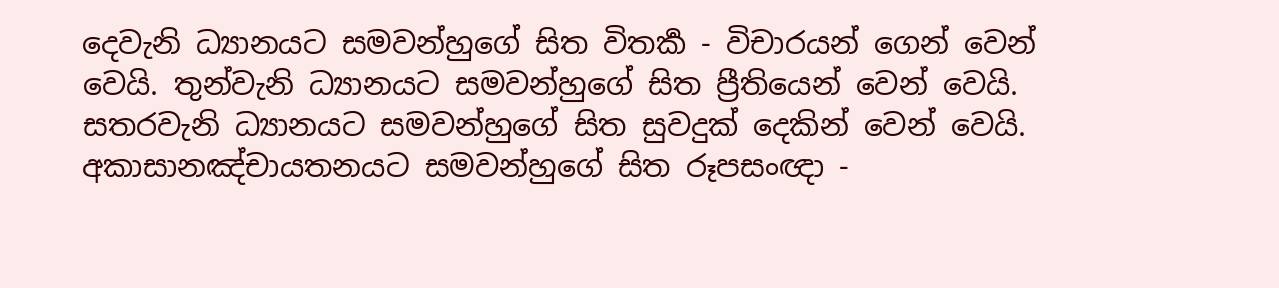දෙවැනි ධ්‍යානයට සමවන්හුගේ සිත විතර්‍ක - විචාරයන් ගෙන් වෙන් වෙයි. තුන්වැනි ධ්‍යානයට සමවන්හුගේ සිත ප්‍රීතියෙන් වෙන් වෙයි. සතරවැනි ධ්‍යානයට සමවන්හුගේ සිත සුවදුක් දෙකින් වෙන් වෙයි. අකාසානඤ්චායතනයට සමවන්හුගේ සිත රූපසංඥා -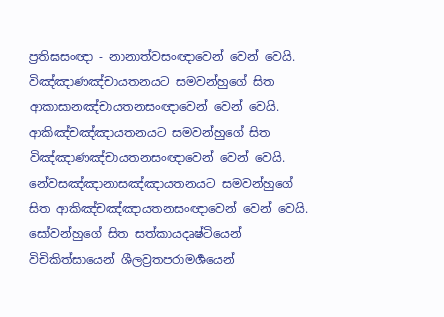ප්‍රතිඝසංඥා - නානාත්වසංඥාවෙන් වෙන් වෙයි. විඤ්ඤාණඤ්චායතනයට සමවන්හුගේ සිත ආකාසානඤ්චායතනසංඥාවෙන් වෙන් වෙයි. ආකිඤ්චඤ්ඤායතනයට සමවන්හුගේ සිත විඤ්ඤාණඤ්චායතනසංඥාවෙන් වෙන් වෙයි. නේවසඤ්ඤානාසඤ්ඤායතනයට සමවන්හුගේ සිත ආකිඤ්චඤ්ඤායතනසංඥාවෙන් වෙන් වෙයි. සෝවන්හුගේ සිත සත්කායදෘෂ්ටියෙන් විචිකිත්සායෙන් ශීලව්‍රතපරාමර්‍ශයෙන්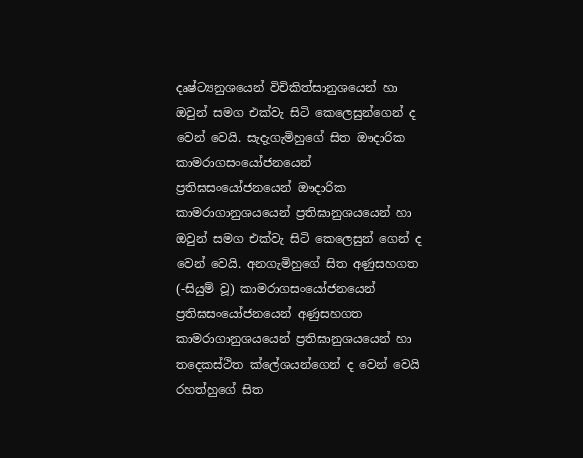දෘෂ්ට්‍යනුශයෙන් විචිකිත්සානුශයෙන් හා ඔවුන් සමග එක්වැ සිටි කෙලෙසුන්ගෙන් ද වෙන් වෙයි. සැදැගැමිහුගේ සිත ඖදාරික කාමරාගසංයෝජනයෙන් ප්‍රතිඝසංයෝජනයෙන් ඖදාරික කාමරාගානුශයයෙන් ප්‍රතිඝානුශයයෙන් හා ඔවුන් සමග එක්වැ සිටි කෙලෙසුන් ගෙන් ද වෙන් වෙයි. අනගැමිහුගේ සිත අණුසහගත (-සියුම් වූ) කාමරාගසංයෝජනයෙන් ප්‍රතිඝසංයෝජනයෙන් අණුසහගත කාමරාගානුශයයෙන් ප්‍රතිඝානුශයයෙන් හා තදෙකස්ථිත ක්ලේශයන්ගෙන් ද වෙන් වෙයි රහත්හුගේ සිත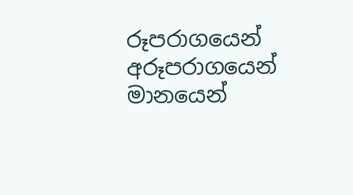රූපරාගයෙන් අරූපරාගයෙන් මානයෙන්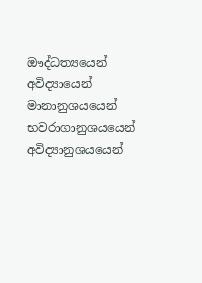ඖද්ධත්‍යයෙන් අවිද්‍යායෙන් මානානුශයයෙන් භවරාගානුශයයෙන් අවිද්‍යානුශයයෙන්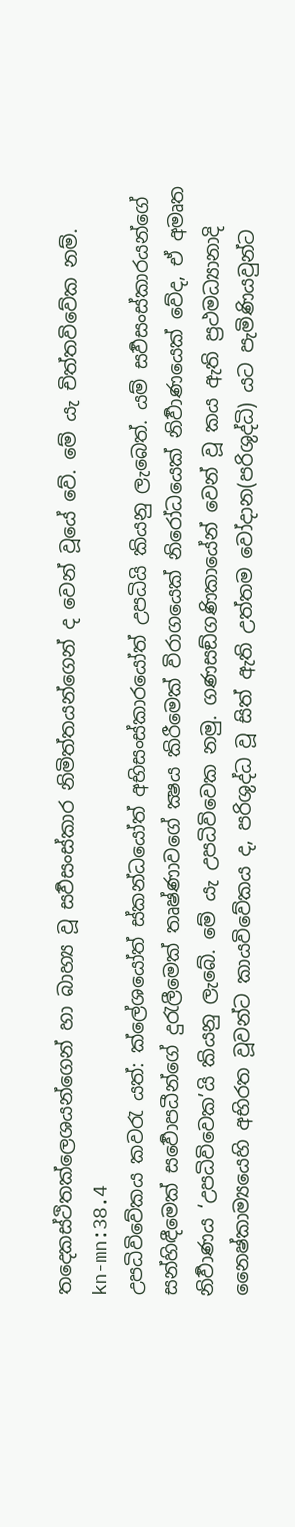තදෙකස්ථිතක්ලෙශයන්ගෙන් හා බාහ්‍ය වූ සර්‍වසංස්කාර නිමිත්තයන්ගෙන් ද වෙන් වූයේ වේ. මේ යැ චිත්තවිවේක නම්.
kn-mn:38.4
උපධිවිවේකය කවරැ යත්: ක්ලේශයෝත් ස්කන්ධයෝත් අභිසංස්කාරයෝත් උපධියි කියනු ලැබෙත්. යම් සර්‍වසංස්කාරයන්ගේ සන්හිඳීමෙක් සර්‍වොපධීන්ගේ දුරැලීමෙක් තෘෂ්ණාවගේ ක්‍ෂය කිරීමෙක් විරාගයෙක් නිරෝධයෙක් නිර්‍වාණයෙක් වේද, ඒ අමෘත නිර්‍වාණය ‘උපධිවිවෙක’යි කියනු ලැබේ. මේ යැ උපධිවිවෙක නමු. ගණසඞ්ගණිකායේන් වෙන් වූ කය ඇති ප්‍රථමධ්‍යානාදි නෛෂ්කාම්‍යයෙහි අභිරත වූවන්ට කායවිවේකය ද, පරිශුද්ධ වූ සිත් ඇති උත්තම වෝදාන(පරිශුද්ධි) යට පැමිණියවුන්ට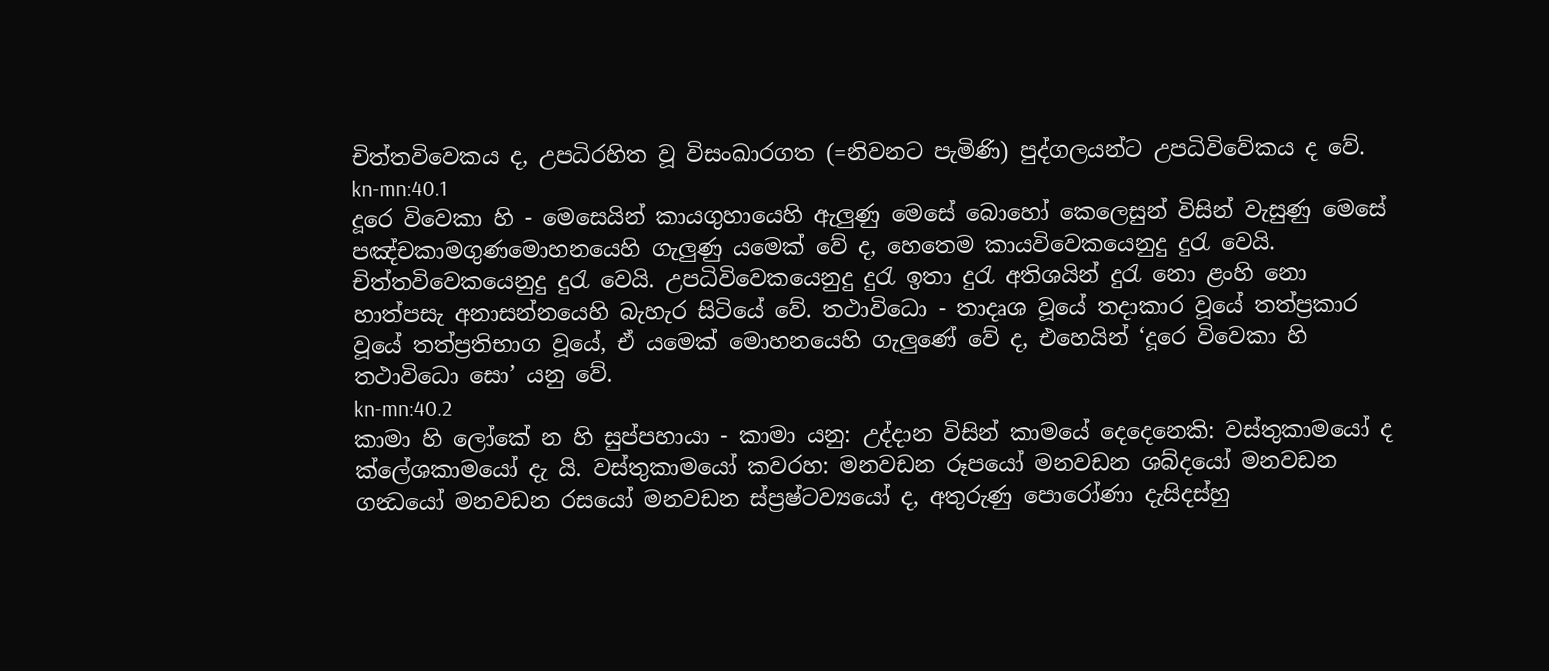චිත්තවිවෙකය ද, උපධිරහිත වූ විසංඛාරගත (=නිවනට පැමිණි) පුද්ගලයන්ට උපධිවිවේකය ද වේ.
kn-mn:40.1
දූරෙ විවෙකා හි - මෙසෙයින් කායගුහායෙහි ඇලුණු මෙසේ බොහෝ කෙලෙසුන් විසින් වැසුණු මෙසේ පඤ්චකාමගුණමොහනයෙහි ගැලුණු යමෙක් වේ ද, හෙතෙම කායවිවෙකයෙනුදු දුරැ වෙයි. චිත්තවිවෙකයෙනුදු දුරැ වෙයි. උපධිවිවෙකයෙනුදු දුරැ ඉතා දුරැ අතිශයින් දුරැ නො ළංහි නො හාත්පසැ අනාසන්නයෙහි බැහැර සිටියේ වේ. තථාවිධො - තාදෘශ වූයේ තදාකාර වූයේ තත්ප්‍රකාර වූයේ තත්ප්‍රතිභාග වූයේ, ඒ යමෙක් මොහනයෙහි ගැලුණේ වේ ද, එහෙයින් ‘දූරෙ විවෙකා හි තථාවිධො සො’ යනු වේ.
kn-mn:40.2
කාමා හි ලෝකේ න හි සුප්පහායා - කාමා යනු: උද්දාන විසින් කාමයේ දෙදෙනෙකි: වස්තුකාමයෝ ද ක්ලේශකාමයෝ දැ යි. වස්තුකාමයෝ කවරහ: මනවඩන රූපයෝ මනවඩන ශබ්දයෝ මනවඩන ගන්‍ධයෝ මනවඩන රසයෝ මනවඩන ස්ප්‍රෂ්ටව්‍යයෝ ද, අතුරුණු පොරෝණා දැසිදස්හු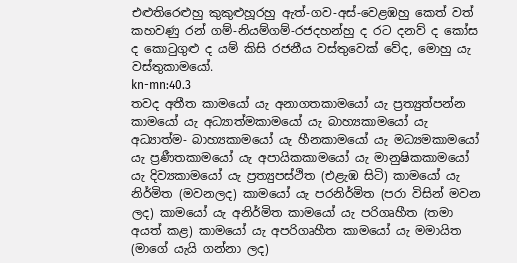එළුතිරෙළුහු කුකුළුහූරහු ඇත්-ගව-අස්-වෙළඹහු කෙත් වත් කහවණු රන් ගම්-නියම්ගම්-රජදහන්හු ද රට දනව් ද කෝස ද කොටුගුළු ද යම් කිසි රජනීය වස්තුවෙක් වේද, මොහු යැ වස්තුකාමයෝ.
kn-mn:40.3
තවද අතීත කාමයෝ යැ අනාගතකාමයෝ යැ ප්‍රත්‍යුත්පන්න කාමයෝ යැ අධ්‍යාත්මකාමයෝ යැ බාහ්‍යකාමයෝ යැ අධ්‍යාත්ම- බාහ්‍යකාමයෝ යැ හීනකාමයෝ යැ මධ්‍යමකාමයෝ යැ ප්‍රණීතකාමයෝ යැ අපායිකකාමයෝ යැ මානුෂිකකාමයෝ යැ දිව්‍යකාමයෝ යැ ප්‍රත්‍යුපස්ථිත (එළැඹ සිටි) කාමයෝ යැ නිර්මිත (මවනලද) කාමයෝ යැ පරනිර්මිත (පරා විසින් මවන ලද) කාමයෝ යැ අනිර්මිත කාමයෝ යැ පරිගෘහීත (තමා අයත් කළ) කාමයෝ යැ අපරිගෘහීත කාමයෝ යැ මමායිත (මාගේ යැයි ගන්නා ලද)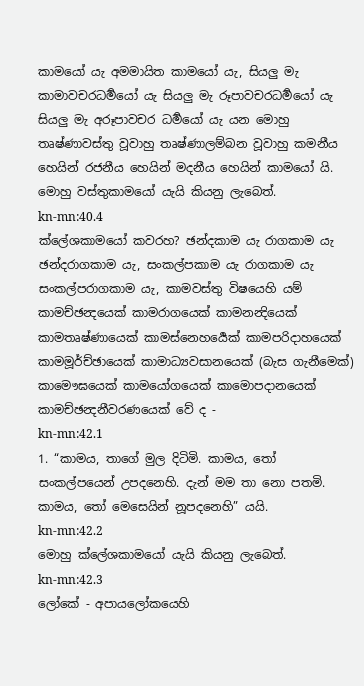කාමයෝ යැ අමමායිත කාමයෝ යැ, සියලු මැ කාමාවචරධර්‍මයෝ යැ සියලු මැ රූපාවචරධර්‍මයෝ යැ සියලු මැ අරූපාවචර ධර්‍මයෝ යැ යන මොහු තෘෂ්ණාවස්තු වූවාහු තෘෂ්ණාලම්බන වූවාහු කමනීය හෙයින් රජනීය හෙයින් මදනීය හෙයින් කාමයෝ යි. මොහු වස්තුකාමයෝ යැයි කියනු ලැබෙත්.
kn-mn:40.4
ක්ලේශකාමයෝ කවරහ? ඡන්දකාම යැ රාගකාම යැ ඡන්දරාගකාම යැ, සංකල්පකාම යැ රාගකාම යැ සංකල්පරාගකාම යැ, කාමවස්තු විෂයෙහි යම් කාමච්ඡන්‍දයෙක් කාමරාගයෙක් කාමනන්‍දියෙක් කාමතෘෂ්ණායෙක් කාමස්නෙහර්‍යෙක් කාමපරිදාහයෙක් කාමමූර්ච්ඡායෙක් කාමාධ්‍යවසානයෙක් (බැස ගැනීමෙක්) කාමෞඝයෙක් කාමයෝගයෙක් කාමොපදානයෙක් කාමච්ඡන්‍දනීවරණයෙක් වේ ද -
kn-mn:42.1
1. “කාමය, තාගේ මුල දිටිමි. කාමය, තෝ සංකල්පයෙන් උපදනෙහි. දැන් මම තා නො පතමි. කාමය, තෝ මෙසෙයින් නූපදනෙහි” යයි.
kn-mn:42.2
මොහු ක්ලේශකාමයෝ යැයි කියනු ලැබෙත්.
kn-mn:42.3
ලෝකේ - අපායලෝකයෙහි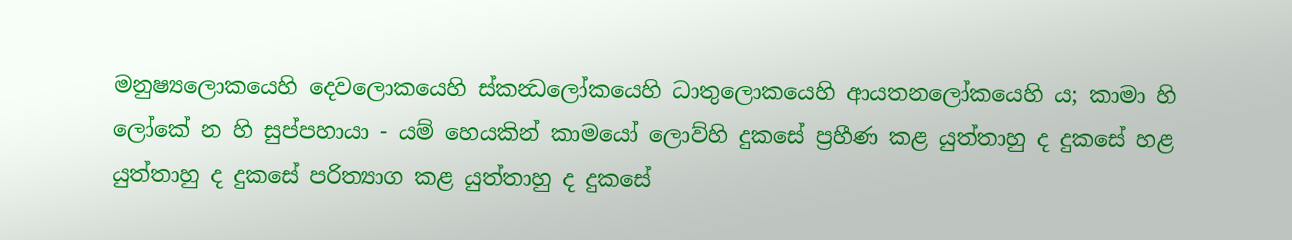මනුෂ්‍යලොකයෙහි දෙවලොකයෙහි ස්කන්‍ධලෝකයෙහි ධාතුලොකයෙහි ආයතනලෝකයෙහි ය; කාමා හි ලෝකේ න හි සුප්පහායා - යම් හෙයකින් කාමයෝ ලොව්හි දුකසේ ප්‍රහීණ කළ යුත්තාහු ද දුකසේ හළ යුත්තාහු ද දුකසේ පරිත්‍යාග කළ යුත්තාහු ද දුකසේ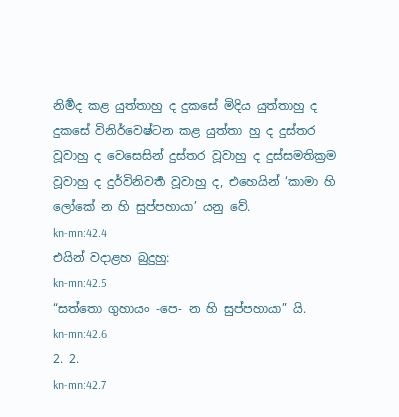නිර්‍මද කළ යුත්තාහු ද දුකසේ මිදිය යුත්තාහු ද දුකසේ විනිර්වෙෂ්ටන කළ යුත්තා හු ද දුස්තර වූවාහු ද වෙසෙසින් දුස්තර වූවාහු ද දුස්සමතික්‍රම වූවාහු ද දුර්විනිවර්‍ත වූවාහු ද, එහෙයින් ‘කාමා හි ලෝකේ න හි සුප්පහායා’ යනු වේ.
kn-mn:42.4
එයින් වදාළහ බුදුහු:
kn-mn:42.5
“සත්තො ගුහායං -පෙ- න හි සුප්පහායා” යි.
kn-mn:42.6
2. 2.
kn-mn:42.7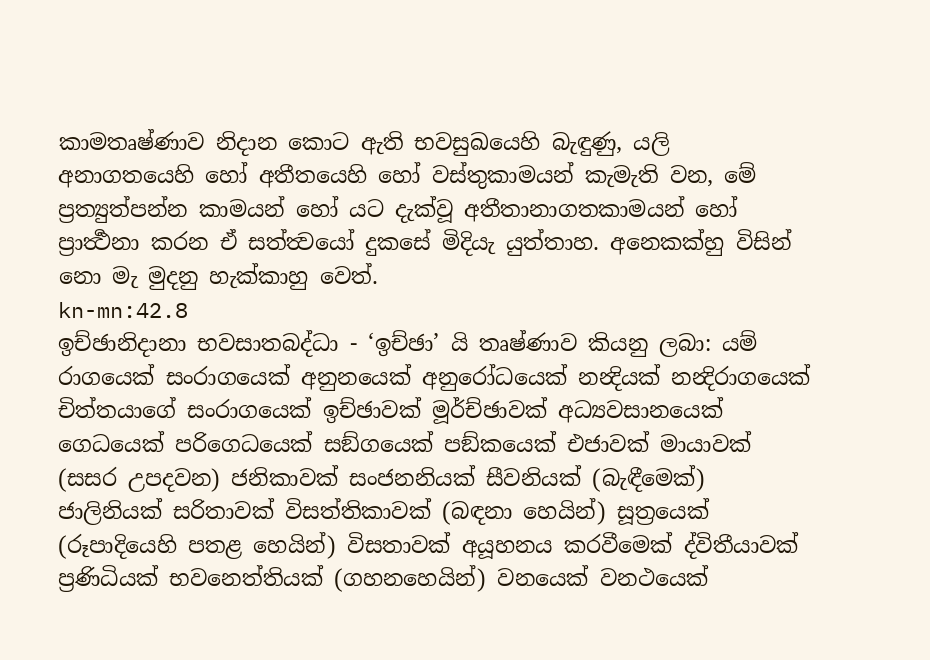කාමතෘෂ්ණාව නිදාන කොට ඇති භවසුඛයෙහි බැඳුණු, යලි අනාගතයෙහි හෝ අතීතයෙහි හෝ වස්තුකාමයන් කැමැති වන, මේ ප්‍රත්‍යුත්පන්න කාමයන් හෝ යට දැක්වූ අතීතානාගතකාමයන් හෝ ප්‍රාර්‍ත්‍ථනා කරන ඒ සත්ත්‍වයෝ දුකසේ මිදියැ යුත්තාහ. අනෙකක්හු විසින් නො මැ මුදනු හැක්කාහු වෙත්.
kn-mn:42.8
ඉච්ඡානිදානා භවසාතබද්ධා - ‘ඉච්ඡා’ යි තෘෂ්ණාව කියනු ලබා: යම් රාගයෙක් සංරාගයෙක් අනුනයෙක් අනුරෝධයෙක් නන්‍දියක් නන්‍දිරාගයෙක් චිත්තයාගේ සංරාගයෙක් ඉච්ඡාවක් මූර්ච්ඡාවක් අධ්‍යවසානයෙක් ගෙධයෙක් පරිගෙධයෙක් සඞ්ගයෙක් පඞ්කයෙක් එජාවක් මායාවක් (සසර උපදවන) ජනිකාවක් සංජනනියක් සීවනියක් (බැඳීමෙක්) ජාලිනියක් සරිතාවක් විසත්තිකාවක් (බඳනා හෙයින්) සූත්‍රයෙක් (රූපාදියෙහි පතළ හෙයින්) විසතාවක් අයූහනය කරවීමෙක් ද්විතීයාවක් ප්‍රණිධියක් භවනෙත්තියක් (ගහනහෙයින්) වනයෙක් වනථයෙක්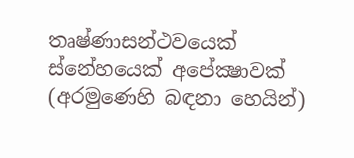තෘෂ්ණාසන්ථවයෙක් ස්නේහයෙක් අපේක්‍ෂාවක් (අරමුණෙහි බඳනා හෙයින්)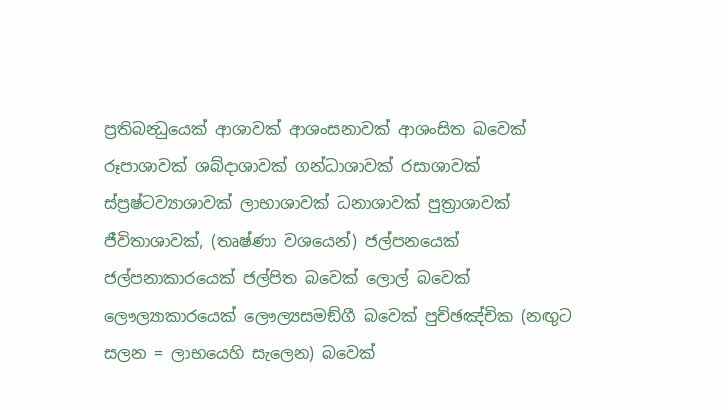ප්‍රතිබන්‍ධුයෙක් ආශාවක් ආශංසනාවක් ආශංසිත බවෙක් රූපාශාවක් ශබ්දාශාවක් ගන්ධාශාවක් රසාශාවක් ස්ප්‍රෂ්ටව්‍යාශාවක් ලාභාශාවක් ධනාශාවක් පුත්‍රාශාවක් ජීවිතාශාවක්, (තෘෂ්ණා වශයෙන්) ජල්පනයෙක් ජල්පනාකාරයෙක් ජල්පිත බවෙක් ලොල් බවෙක් ලෞල්‍යාකාරයෙක් ලෞල්‍යසමඞ්ගී බවෙක් පුච්ඡඤ්චික (නඟුට සලන = ලාභයෙහි සැලෙන) බවෙක්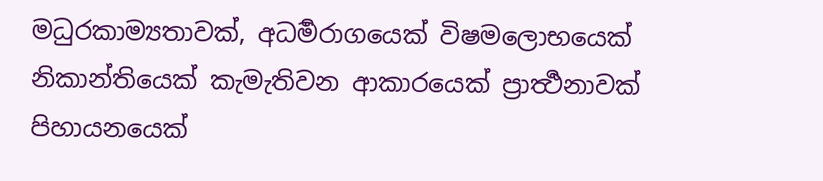මධුරකාම්‍යතාවක්, අධර්‍මරාගයෙක් විෂමලොභයෙක් නිකාන්තියෙක් කැමැතිවන ආකාරයෙක් ප්‍රාර්‍ත්‍ථනාවක් පිහායනයෙක්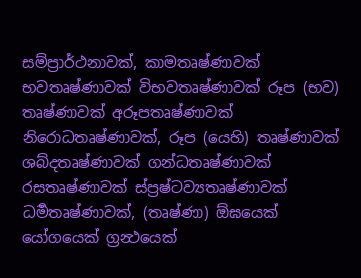සම්ප්‍රාර්ථනාවක්, කාමතෘෂ්ණාවක් භවතෘෂ්ණාවක් විභවතෘෂ්ණාවක් රූප (භව) තෘෂ්ණාවක් අරූපතෘෂ්ණාවක් නිරොධතෘෂ්ණාවක්, රූප (යෙහි) තෘෂ්ණාවක් ශබ්දතෘෂ්ණාවක් ගන්ධතෘෂ්ණාවක් රසතෘෂ්ණාවක් ස්ප්‍රෂ්ටව්‍යතෘෂ්ණාවක් ධර්‍මතෘෂ්ණාවක්, (තෘෂ්ණා) ඕඝයෙක් යෝගයෙක් ග්‍රන්‍ථයෙක්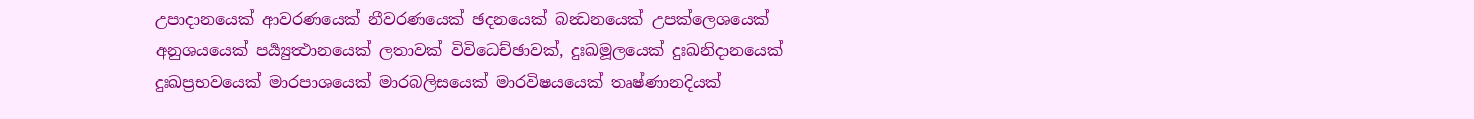උපාදානයෙක් ආවරණයෙක් නීවරණයෙක් ඡදනයෙක් බන්‍ධනයෙක් උපක්ලෙශයෙක් අනුශයයෙක් පර්‍ය්‍යුත්‍ථානයෙක් ලතාවක් විවිධෙච්ඡාවක්, දුඃඛමූලයෙක් දුඃඛනිදානයෙක් දුඃඛප්‍රභවයෙක් මාරපාශයෙක් මාරබලිසයෙක් මාරවිෂයයෙක් තෘෂ්ණානදියක්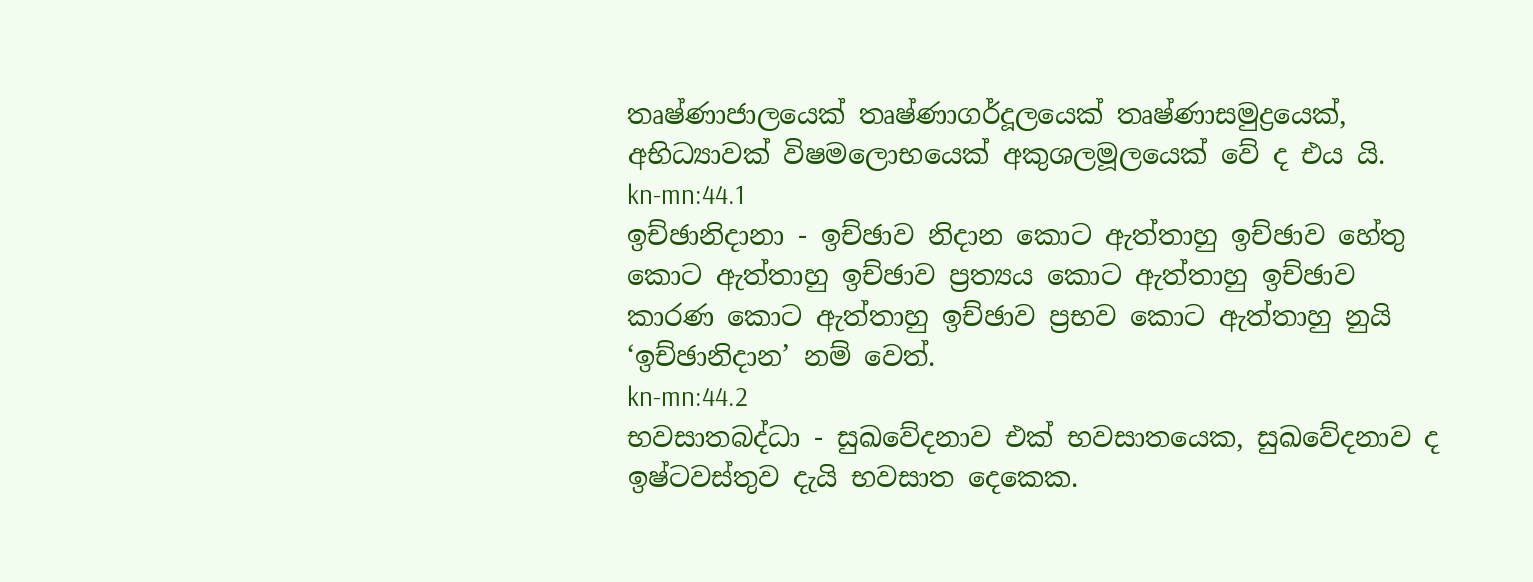තෘෂ්ණාජාලයෙක් තෘෂ්ණාගර්දූලයෙක් තෘෂ්ණාසමුද්‍රයෙක්, අභිධ්‍යාවක් විෂමලොභයෙක් අකුශලමූලයෙක් වේ ද එය යි.
kn-mn:44.1
ඉච්ඡානිදානා - ඉච්ඡාව නිදාන කොට ඇත්තාහු ඉච්ඡාව හේතු කොට ඇත්තාහු ඉච්ඡාව ප්‍රත්‍යය කොට ඇත්තාහු ඉච්ඡාව කාරණ කොට ඇත්තාහු ඉච්ඡාව ප්‍රභව කොට ඇත්තාහු නුයි ‘ඉච්ඡානිදාන’ නම් වෙත්.
kn-mn:44.2
භවසාතබද්ධා - සුඛවේදනාව එක් භවසාතයෙක, සුඛවේදනාව ද ඉෂ්ටවස්තුව දැයි භවසාත දෙකෙක.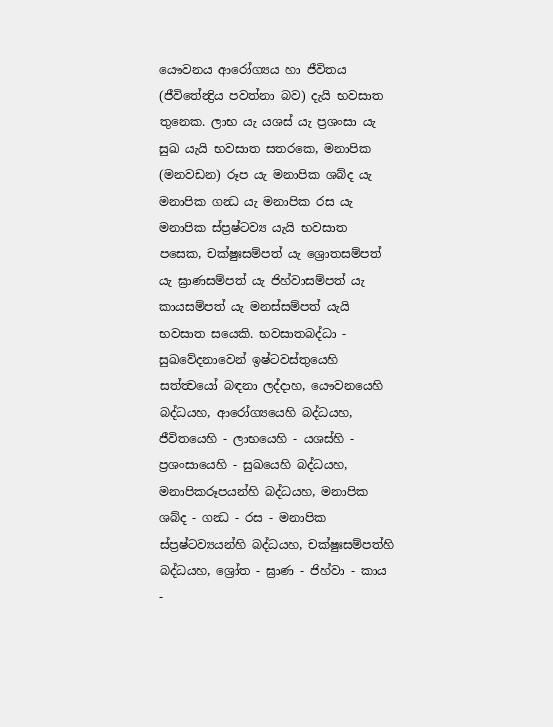යෞවනය ආරෝග්‍යය හා ජීවිතය (ජීවිතේන්‍ද්‍රිය පවත්නා බව) දැයි භවසාත තුනෙක. ලාභ යැ යශස් යැ ප්‍රශංසා යැ සුඛ යැයි භවසාත සතරකෙ, මනාපික (මනවඩන) රූප යැ මනාපික ශබ්ද යැ මනාපික ගන්‍ධ යැ මනාපික රස යැ මනාපික ස්ප්‍රෂ්ටව්‍ය යැයි භවසාත පසෙක, චක්ෂුඃසම්පත් යැ ශ්‍රොතසම්පත් යැ ඝ්‍රාණසම්පත් යැ ජිහ්වාසම්පත් යැ කායසම්පත් යැ මනස්සම්පත් යැයි භවසාත සයෙකි. භවසාතබද්ධා - සුඛවේදනාවෙන් ඉෂ්ටවස්තුයෙහි සත්ත්‍වයෝ බඳනා ලද්දාහ, යෞවනයෙහි බද්ධයහ, ආරෝග්‍යයෙහි බද්ධයහ, ජීවිතයෙහි - ලාභයෙහි - යශස්හි - ප්‍රශංසායෙහි - සුඛයෙහි බද්ධයහ, මනාපිකරූපයන්හි බද්ධයහ, මනාපික ශබ්ද - ගන්‍ධ - රස - මනාපික ස්ප්‍රෂ්ටව්‍යයන්හි බද්ධයහ, චක්ෂුඃසම්පත්හි බද්ධයහ, ශ්‍රෝත - ඝ්‍රාණ - ජිහ්වා - කාය -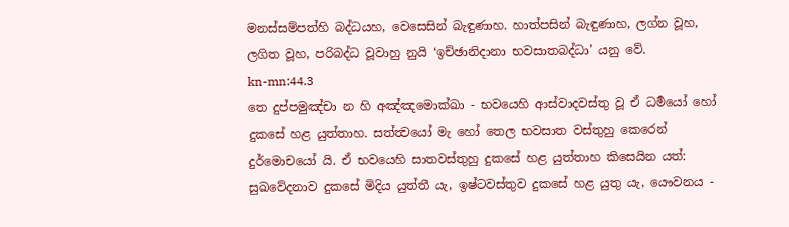මනස්සම්පත්හි බද්ධයහ, වෙසෙසින් බැඳුණාහ. හාත්පසින් බැඳුණාහ, ලග්න වූහ, ලගිත වූහ, පරිබද්ධ වූවාහු නුයි ‘ඉච්ඡානිදානා භවසාතබද්ධා’ යනු වේ.
kn-mn:44.3
තෙ දුප්පමුඤ්චා න හි අඤ්ඤමොක්ඛා - භවයෙහි ආස්වාදවස්තු වූ ඒ ධර්‍මයෝ හෝ දුකසේ හළ යුත්තාහ. සත්ත්‍වයෝ මැ හෝ තෙල භවසාත වස්තුහු කෙරෙන් දුර්මොචයෝ යි. ඒ භවයෙහි සාතවස්තුහු දුකසේ හළ යුත්තාහ කිසෙයින යත්: සුඛවේදනාව දුකසේ මිදිය යුත්තී යැ, ඉෂ්ටවස්තුව දුකසේ හළ යුතු යැ, යෞවනය -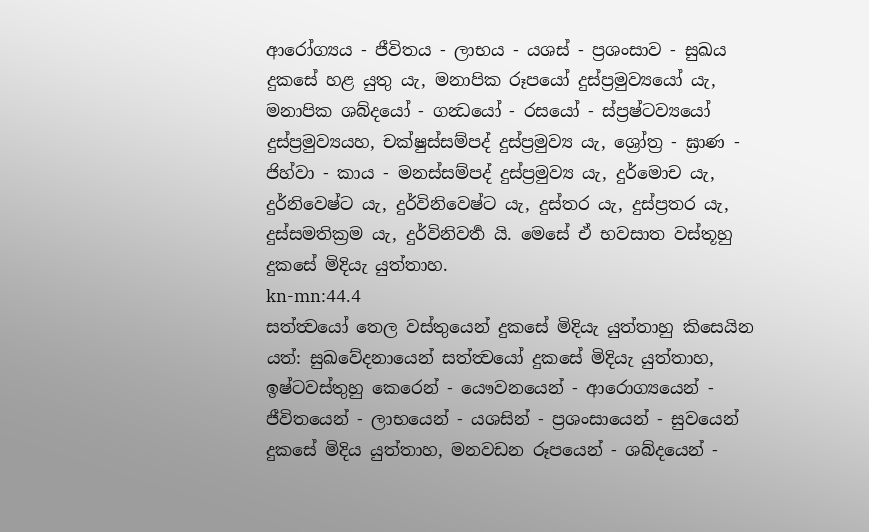ආරෝග්‍යය - ජීවිතය - ලාභය - යශස් - ප්‍රශංසාව - සුඛය දුකසේ හළ යුතු යැ, මනාපික රූපයෝ දුස්ප්‍රමුව්‍යයෝ යැ, මනාපික ශබ්දයෝ - ගන්‍ධයෝ - රසයෝ - ස්ප්‍රෂ්ටව්‍යයෝ දුස්ප්‍රමුව්‍යයහ, චක්ෂුස්සම්පද් දුස්ප්‍රමුව්‍ය යැ, ශ්‍රෝත්‍ර - ඝ්‍රාණ - ජිහ්වා - කාය - මනස්සම්පද් දුස්ප්‍රමුව්‍ය යැ, දුර්මොච යැ, දුර්නිවෙෂ්ට යැ, දුර්විනිවෙෂ්ට යැ, දුස්තර යැ, දුස්ප්‍රතර යැ, දුස්සමතික්‍රම යැ, දුර්විනිවර්‍ත යි. මෙසේ ඒ භවසාත වස්තූහු දුකසේ මිදියැ යුත්තාහ.
kn-mn:44.4
සත්ත්‍වයෝ තෙල වස්තුයෙන් දුකසේ මිදියැ යුත්තාහු කිසෙයින යත්: සුඛවේදනායෙන් සත්ත්‍වයෝ දුකසේ මිදියැ යුත්තාහ, ඉෂ්ටවස්තුහු කෙරෙන් - යෞවනයෙන් - ආරොග්‍යයෙන් - ජීවිතයෙන් - ලාභයෙන් - යශසින් - ප්‍රශංසායෙන් - සුවයෙන් දුකසේ මිදිය යුත්තාහ, මනවඩන රූපයෙන් - ශබ්දයෙන් -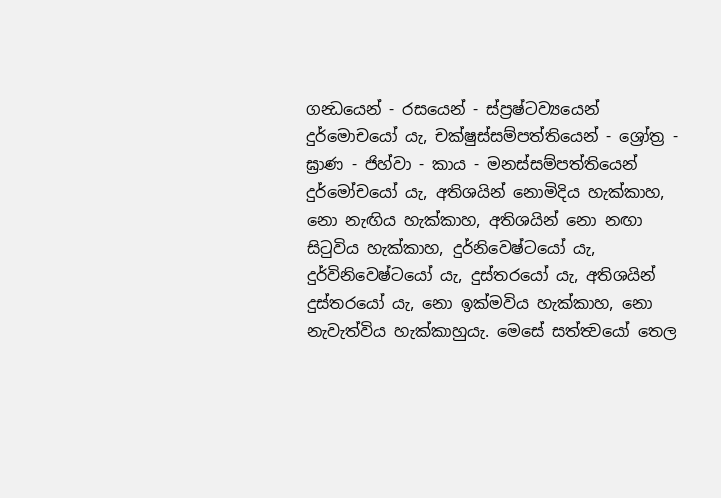ගන්‍ධයෙන් - රසයෙන් - ස්ප්‍රෂ්ටව්‍යයෙන් දුර්මොචයෝ යැ, චක්ෂුස්සම්පත්තියෙන් - ශ්‍රෝත්‍ර - ඝ්‍රාණ - ජිහ්වා - කාය - මනස්සම්පත්තියෙන් දුර්මෝචයෝ යැ, අතිශයින් නොමිදිය හැක්කාහ, නො නැඟිය හැක්කාහ, අතිශයින් නො නඟා සිටුවිය හැක්කාහ, දුර්නිවෙෂ්ටයෝ යැ, දුර්විනිවෙෂ්ටයෝ යැ, දුස්තරයෝ යැ, අතිශයින් දුස්තරයෝ යැ, නො ඉක්මවිය හැක්කාහ, නො නැවැත්විය හැක්කාහුයැ. මෙසේ සත්ත්‍වයෝ තෙල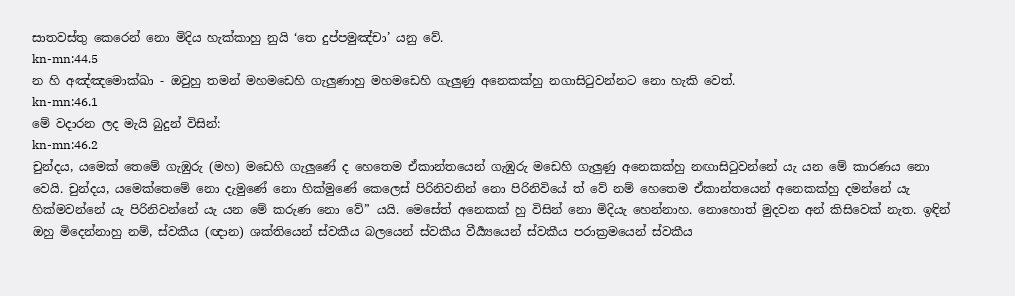සාතවස්තු කෙරෙන් නො මිදිය හැක්කාහු නුයි ‘තෙ දුප්පමුඤ්චා’ යනු වේ.
kn-mn:44.5
න හි අඤ්ඤමොක්ඛා - ඔවුහු තමන් මහමඩෙහි ගැලුණාහු මහමඩෙහි ගැලුණු අනෙකක්හු නගාසිටුවන්නට නො හැකි වෙත්.
kn-mn:46.1
මේ වදාරන ලද මැයි බුදුන් විසින්:
kn-mn:46.2
චුන්දය, යමෙක් තෙමේ ගැඹුරු (මහ) මඩෙහි ගැලුණේ ද හෙතෙම ඒකාන්තයෙන් ගැඹුරු මඩෙහි ගැලුණු අනෙකක්හු නඟාසිටුවන්නේ යැ යන මේ කාරණය නො වෙයි. චුන්දය, යමෙක්තෙමේ නො දැමුණේ නො හික්මුණේ කෙලෙස් පිරිනිවනින් නො පිරිනිවියේ ත් වේ නම් හෙතෙම ඒකාන්තයෙන් අනෙකක්හු දමන්නේ යැ හික්මවන්නේ යැ පිරිනිවන්නේ යැ යන මේ කරුණ නො වේ” යයි. මෙසේත් අනෙකක් හු විසින් නො මිදියැ හෙන්නාහ. නොහොත් මුදවන අන් කිසිවෙක් නැත. ඉඳින් ඔහු මිදෙන්නාහු නම්, ස්වකීය (ඥාන) ශක්තියෙන් ස්වකීය බලයෙන් ස්වකීය වීර්‍ය්‍යයෙන් ස්වකීය පරාක්‍රමයෙන් ස්වකීය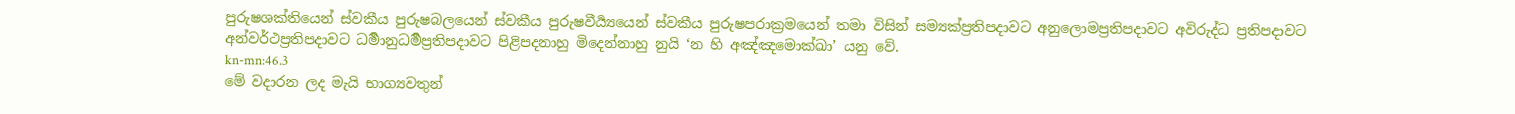පුරුෂශක්තියෙන් ස්වකීය පුරුෂබලයෙන් ස්වකීය පුරුෂවීර්‍ය්‍යයෙන් ස්වකීය පුරුෂපරාක්‍රමයෙන් තමා විසින් සම්‍යක්ප්‍රතිපදාවට අනුලොමප්‍රතිපදාවට අවිරුද්ධ ප්‍රතිපදාවට අන්වර්ථප්‍රතිපදාවට ධර්‍මානුධර්‍මප්‍රතිපදාවට පිළිපදනාහු මිදෙන්නාහු නුයි ‘න හි අඤ්ඤමොක්ඛා’ යනු වේ.
kn-mn:46.3
මේ වදාරන ලද මැයි භාග්‍යවතුන්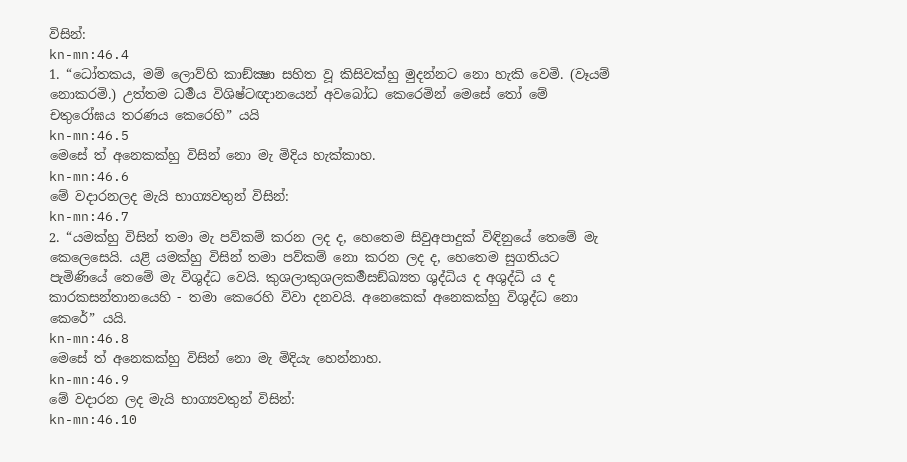විසින්:
kn-mn:46.4
1. “ධෝතකය, මම් ලොව්හි කාඞ්ක්‍ෂා සහිත වූ කිසිවක්හු මුදන්නට නො හැකි වෙමි. (වෑයම් නොකරමි.) උත්තම ධර්‍මය විශිෂ්ටඥානයෙන් අවබෝධ කෙරෙමින් මෙසේ තෝ මේ චතුරෝඝය තරණය කෙරෙහි” යයි
kn-mn:46.5
මෙසේ ත් අනෙකක්හු විසින් නො මැ මිදිය හැක්කාහ.
kn-mn:46.6
මේ වදාරනලද මැයි භාග්‍යවතුන් විසින්:
kn-mn:46.7
2. “යමක්හු විසින් තමා මැ පව්කම් කරන ලද ද, හෙතෙම සිවුඅපාදුක් විඳිනුයේ තෙමේ මැ කෙලෙසෙයි. යළි යමක්හු විසින් තමා පව්කම් නො කරන ලද ද, හෙතෙම සුගතියට පැමිණියේ තෙමේ මැ විශුද්ධ වෙයි. කුශලාකුශලකර්‍මසඞ්ඛ්‍යත ශුද්ධිය ද අශුද්ධි ය ද කාරකසන්තානයෙහි - තමා කෙරෙහි විවා දනවයි. අනෙකෙක් අනෙකක්හු විශුද්ධ නො කෙරේ” යයි.
kn-mn:46.8
මෙසේ ත් අනෙකක්හු විසින් නො මැ මිදියැ හෙන්නාහ.
kn-mn:46.9
මේ වදාරන ලද මැයි භාග්‍යවතුන් විසින්:
kn-mn:46.10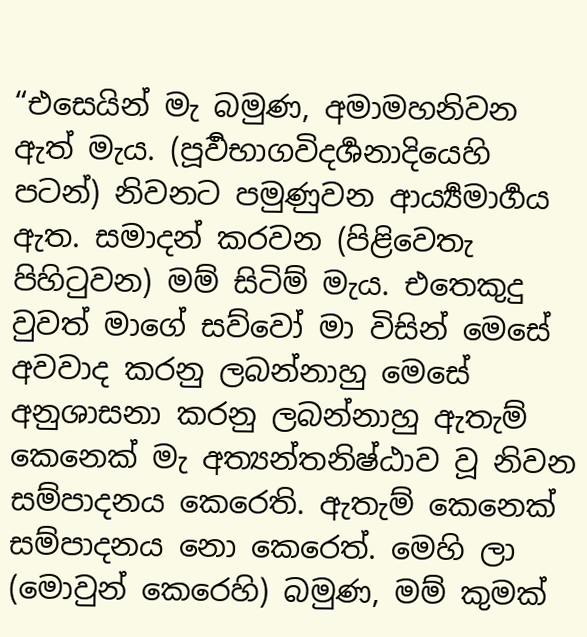“එසෙයින් මැ බමුණ, අමාමහනිවන ඇත් මැය. (පූර්‍වභාගවිදර්‍ශනාදියෙහි පටන්) නිවනට පමුණුවන ආර්‍ය්‍යමාර්‍ගය ඇත. සමාදන් කරවන (පිළිවෙතැ පිහිටුවන) මම් සිටිම් මැය. එතෙකුදු වුවත් මාගේ සව්වෝ මා විසින් මෙසේ අවවාද කරනු ලබන්නාහු මෙසේ අනුශාසනා කරනු ලබන්නාහු ඇතැම් කෙනෙක් මැ අත්‍යන්තනිෂ්ඨාව වූ නිවන සම්පාදනය කෙරෙති. ඇතැම් කෙනෙක් සම්පාදනය නො කෙරෙත්. මෙහි ලා (මොවුන් කෙරෙහි) බමුණ, මම් කුමක්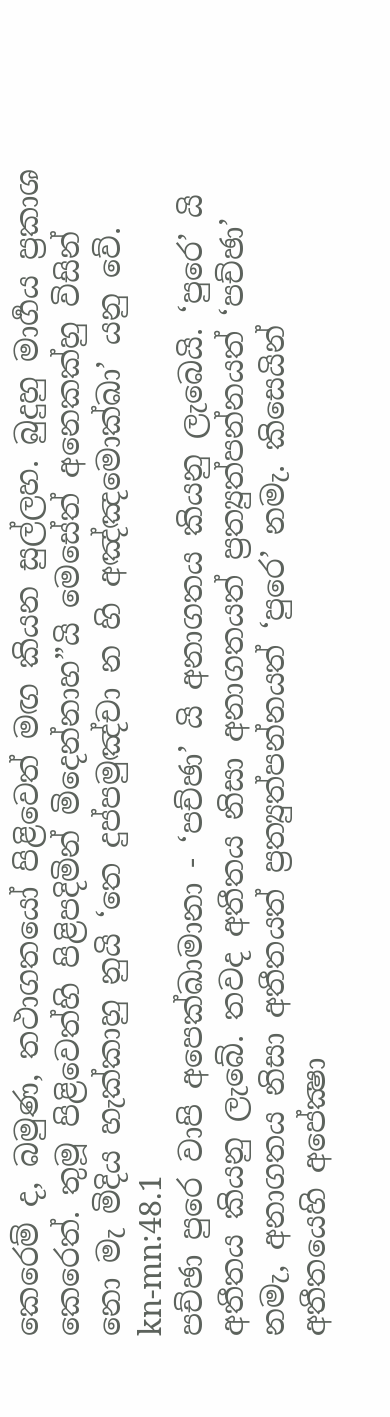කෙරෙම් ද, බමුණ, තථාගතයෝ පිළිවෙත් මඟ කියන සුල්ලහ. බුදුහු මාර්‍ගය ප්‍රකාශ කෙරෙත්. තුමූ පිළිවෙත්හි පිළිපදිමින් මිදෙන්නාහ”යි මෙසේත් අනෙකක්හු විසින් නො මැ මිදිය හැක්කාහු නුයි ‘තෙ දුප්පමුඤ්චා න හි අඤ්ඤමොක්ඛා’ යනු වේ.
kn-mn:48.1
පච්ඡා පුරෙ වාපි අපෙක්ඛාමානා - ‘පච්ඡා’ යි අනාගතය කියනු ලැබෙයි. ‘පුරෙ’ යි අතීතය කියනු ලැබේ. තවද අතීතය නිසා අනාගතයත් ප්‍රත්‍යුත්පන්නයත් ‘පච්ඡා’ නමැ, අනාගතය නිසා අතීතයත් ප්‍රත්‍යුත්පන්නයත් ‘පුරෙ’ නමැ. කිසෙයින් අතීතයෙහි අපේක්‍ෂා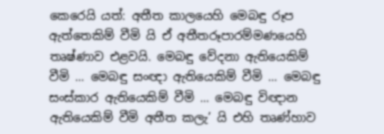කෙරෙයි යත්: අතීත කාලයෙහි මෙබඳු රූප ඇත්තෙකිම් වීමි යි ඒ අතීතරූපාරම්මණයෙහි තෘෂ්ණාව එළවයි. මෙබඳු වේදනා ඇතියෙකිම් වීමි ... මෙබඳු සංඥා ඇතියෙකිම් වීමි ... මෙබඳු සංස්කාර ඇතියෙකිම් වීමි ... මෙබඳු විඥාන ඇතියෙකිම් වීමි අතීත කලැ’ යි එහි තෘණ්හාව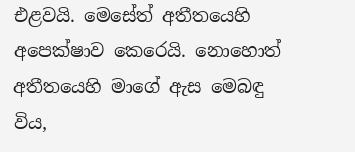එළවයි. මෙසේත් අතීතයෙහි අපෙක්ෂාව කෙරෙයි. නොහොත් අතීතයෙහි මාගේ ඇස මෙබඳු විය,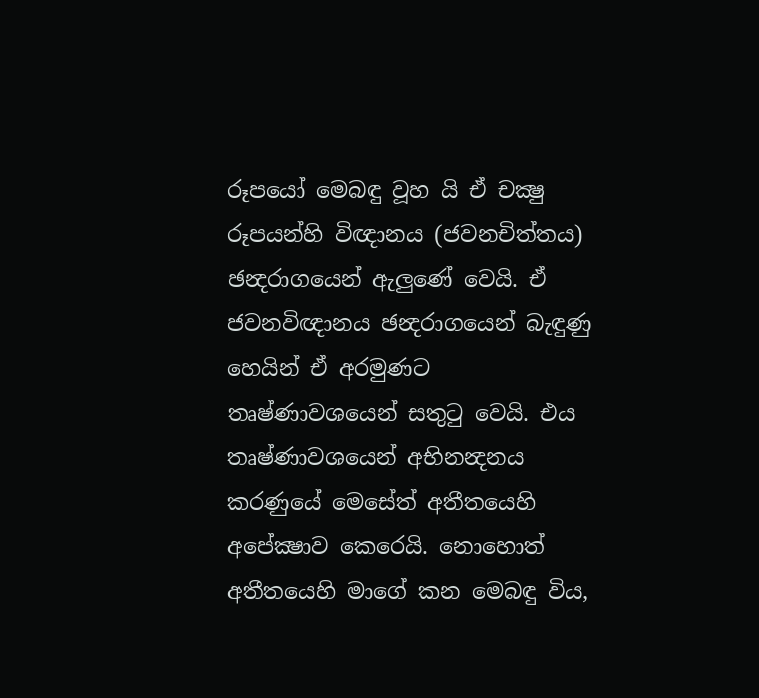රූපයෝ මෙබඳු වූහ යි ඒ චක්‍ෂු රූපයන්හි විඥානය (ජවනචිත්තය) ඡන්‍දරාගයෙන් ඇලුණේ වෙයි. ඒ ජවනවිඥානය ඡන්‍දරාගයෙන් බැඳුණු හෙයින් ඒ අරමුණට තෘෂ්ණාවශයෙන් සතුටු වෙයි. එය තෘෂ්ණාවශයෙන් අභිනන්‍දනය කරණුයේ මෙසේත් අතීතයෙහි අපේක්‍ෂාව කෙරෙයි. නොහොත් අතීතයෙහි මාගේ කන මෙබඳු විය,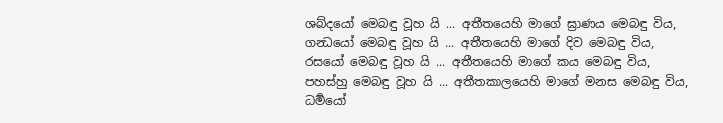ශබ්දයෝ මෙබඳු වූහ යි ... අතීතයෙහි මාගේ ඝ්‍රාණය මෙබඳු විය, ගන්‍ධයෝ මෙබඳු වූහ යි ... අතීතයෙහි මාගේ දිව මෙබඳු විය, රසයෝ මෙබඳු වූහ යි ... අතීතයෙහි මාගේ කය මෙබඳු විය, පහස්හු මෙබඳු වූහ යි ... අතීතකාලයෙහි මාගේ මනස මෙබඳු විය, ධර්‍මයෝ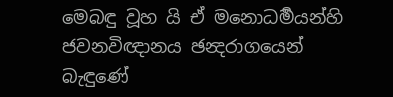මෙබඳු වූහ යි ඒ මනොධර්‍මයන්හි ජවනවිඥානය ඡන්‍දරාගයෙන් බැඳුණේ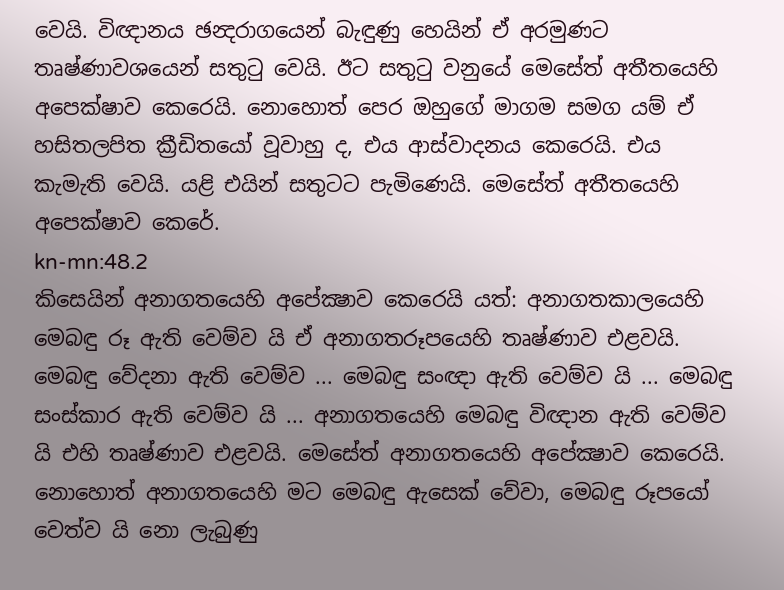වෙයි. විඥානය ඡන්‍දරාගයෙන් බැඳුණු හෙයින් ඒ අරමුණට තෘෂ්ණාවශයෙන් සතුටු වෙයි. ඊට සතුටු වනුයේ මෙසේත් අතීතයෙහි අපෙක්ෂාව කෙරෙයි. නොහොත් පෙර ඔහුගේ මාගම සමග යම් ඒ හසිතලපිත ක්‍රීඩිතයෝ වූවාහු ද, එය ආස්වාදනය කෙරෙයි. එය කැමැති වෙයි. යළි එයින් සතුටට පැමිණෙයි. මෙසේත් අතීතයෙහි අපෙක්ෂාව කෙරේ.
kn-mn:48.2
කිසෙයින් අනාගතයෙහි අපේක්‍ෂාව කෙරෙයි යත්: අනාගතකාලයෙහි මෙබඳු රූ ඇති වෙම්ව යි ඒ අනාගතරූපයෙහි තෘෂ්ණාව එළවයි. මෙබඳු වේදනා ඇති වෙම්ව ... මෙබඳු සංඥා ඇති වෙම්ව යි ... මෙබඳු සංස්කාර ඇති වෙම්ව යි ... අනාගතයෙහි මෙබඳු විඥාන ඇති වෙම්ව යි එහි තෘෂ්ණාව එළවයි. මෙසේත් අනාගතයෙහි අපේක්‍ෂාව කෙරෙයි. නොහොත් අනාගතයෙහි මට මෙබඳු ඇසෙක් වේවා, මෙබඳු රූපයෝ වෙත්ව යි නො ලැබුණු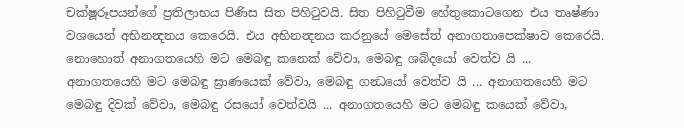චක්ෂූරූපයන්ගේ ප්‍රතිලාභය පිණිස සිත පිහිටුවයි. සිත පිහිටුවීම හේතුකොටගෙන එය තෘෂ්ණා වශයෙන් අභිනන්‍දනය කෙරෙයි. එය අභිනන්‍දනය කරනුයේ මෙසේත් අනාගතාපෙක්ෂාව කෙරෙයි. නොහොත් අනාගතයෙහි මට මෙබඳු කනෙක් වේවා, මෙබඳු ශබ්දයෝ වෙත්ව යි ... අනාගතයෙහි මට මෙබඳු ඝ්‍රාණයෙක් වේවා, මෙබඳු ගන්‍ධයෝ වෙත්ව යි ... අනාගතයෙහි මට මෙබඳු දිවක් වේවා, මෙබඳු රසයෝ වෙත්වයි ... අනාගතයෙහි මට මෙබඳු කයෙක් වේවා,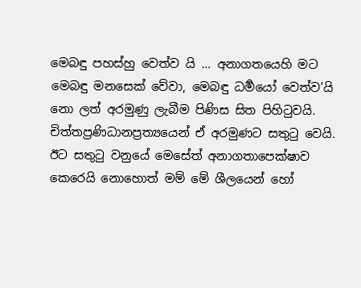මෙබඳු පහස්හු වෙත්ව යි ... අනාගතයෙහි මට මෙබඳු මනසෙක් වේවා, මෙබඳු ධර්‍මයෝ වෙත්ව’යි නො ලත් අරමුණු ලැබීම පිණිස සිත පිහිටුවයි. චිත්තප්‍රණිධානප්‍රත්‍යයෙන් ඒ අරමුණට සතුටු වෙයි. ඊට සතුටු වනුයේ මෙසේත් අනාගතාපෙක්ෂාව කෙරෙයි නොහොත් මම් මේ ශීලයෙන් හෝ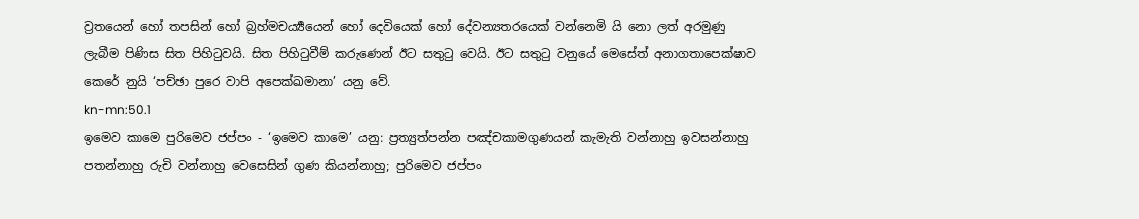ව්‍රතයෙන් හෝ තපසින් හෝ බ්‍රහ්මචර්‍ය්‍යයෙන් හෝ දෙවියෙක් හෝ දේවන්‍යතරයෙක් වන්නෙමි යි නො ලත් අරමුණු ලැබීම පිණිස සිත පිහිටුවයි. සිත පිහිටුවීම් කරුණෙන් ඊට සතුටු වෙයි. ඊට සතුටු වනුයේ මෙසේත් අනාගතාපෙක්ෂාව කෙරේ නුයි ‘පච්ඡා පුරෙ වාපි අපෙක්ඛමානා’ යනු වේ.
kn-mn:50.1
ඉමෙව කාමෙ පුරිමෙව ජප්පං - ‘ඉමෙව කාමෙ’ යනු: ප්‍රත්‍යුත්පන්න පඤ්චකාමගුණයන් කැමැති වන්නාහු ඉවසන්නාහු පතන්නාහු රුචි වන්නාහු වෙසෙසින් ගුණ කියන්නාහු; පුරිමෙව ජප්පං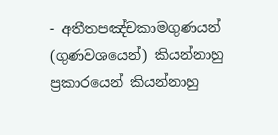- අතීතපඤ්චකාමගුණයන් (ගුණවශයෙන්) කියන්නාහු ප්‍රකාරයෙන් කියන්නාහු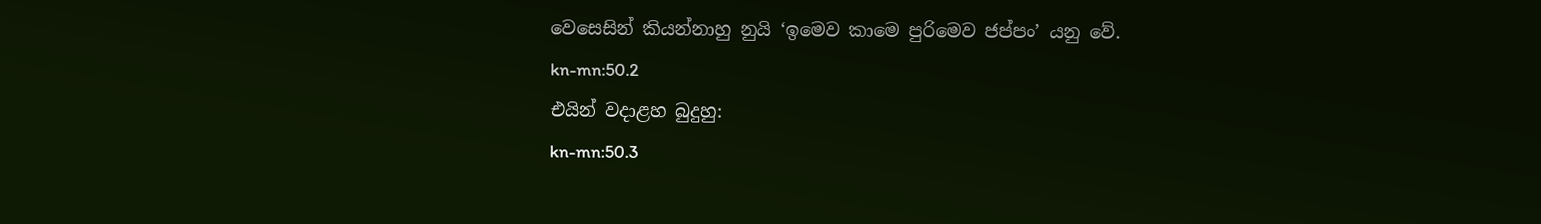වෙසෙසින් කියන්නාහු නුයි ‘ඉමෙව කාමෙ පුරිමෙව ජප්පං’ යනු වේ.
kn-mn:50.2
එයින් වදාළහ බුදුහු:
kn-mn:50.3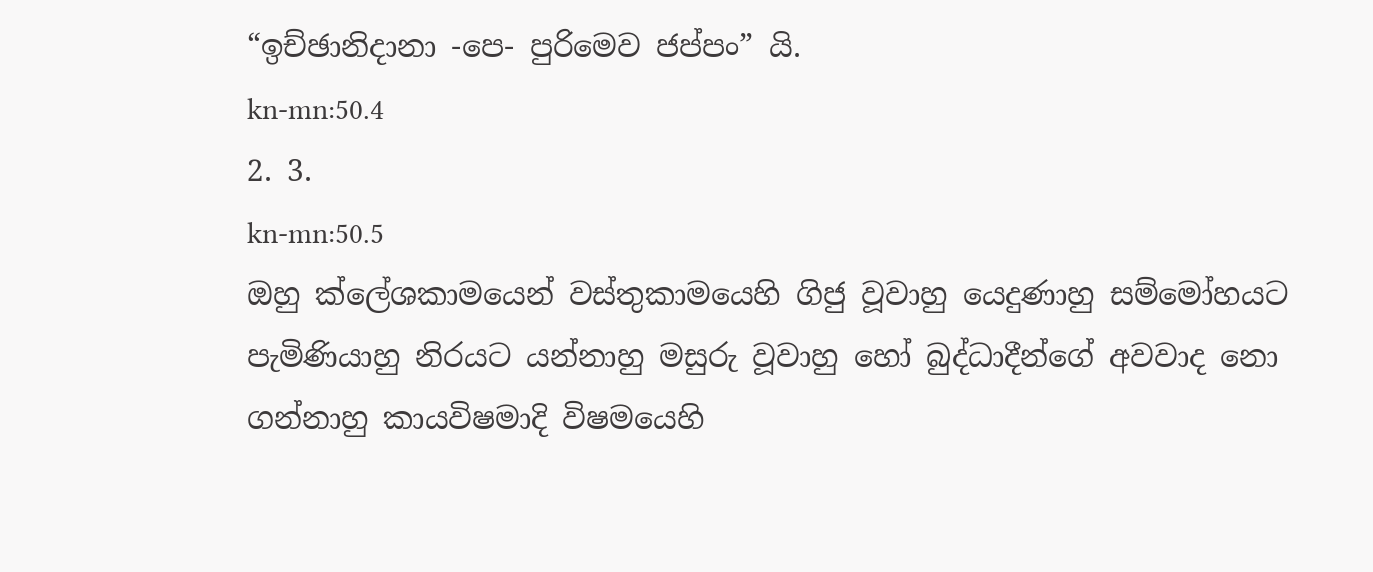“ඉච්ඡානිදානා -පෙ- පුරිමෙව ජප්පං” යි.
kn-mn:50.4
2. 3.
kn-mn:50.5
ඔහු ක්ලේශකාමයෙන් වස්තුකාමයෙහි ගිජු වූවාහු යෙදුණාහු සම්මෝහයට පැමිණියාහු නිරයට යන්නාහු මසුරු වූවාහු හෝ බුද්ධාදීන්ගේ අවවාද නො ගන්නාහු කායවිෂමාදි විෂමයෙහි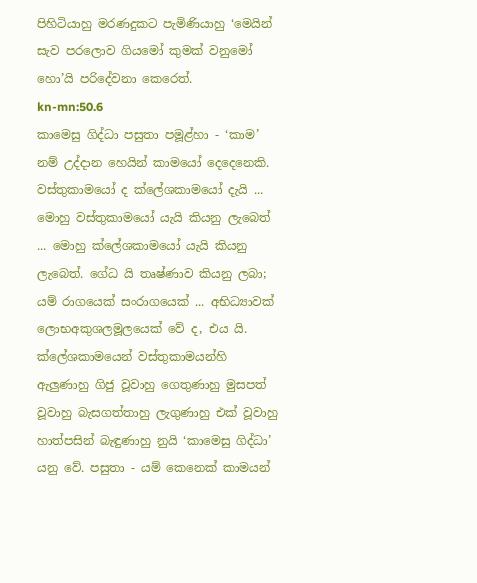පිහිටියාහු මරණදුකට පැමිණියාහු ‘මෙයින් සැව පරලොව ගියමෝ කුමක් වනුමෝ හො’යි පරිදේවනා කෙරෙත්.
kn-mn:50.6
කාමෙසු ගිද්ධා පසුතා පමූළ්හා - ‘කාම’ නම් උද්දාන හෙයින් කාමයෝ දෙදෙනෙකි. වස්තුකාමයෝ ද ක්ලේශකාමයෝ දැයි ... මොහු වස්තුකාමයෝ යැයි කියනු ලැබෙත් ... මොහු ක්ලේශකාමයෝ යැයි කියනු ලැබෙත්. ගේධ යි තෘෂ්ණාව කියනු ලබා; යම් රාගයෙක් සංරාගයෙක් ... අභිධ්‍යාවක් ලොභඅකුශලමූලයෙක් වේ ද, එය යි. ක්ලේශකාමයෙන් වස්තුකාමයන්හි ඇලුණාහු ගිජු වූවාහු ගෙතුණාහු මුසපත් වූවාහු බැසගත්තාහු ලැගුණාහු එක් වූවාහු හාත්පසින් බැඳුණාහු නුයි ‘කාමෙසු ගිද්ධා’ යනු වේ. පසුතා - යම් කෙනෙක් කාමයන්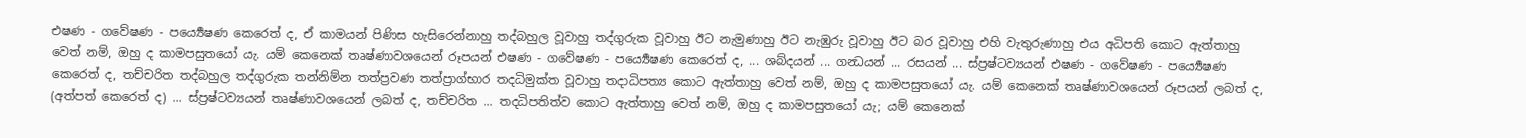එෂණ - ගවේෂණ - පර්‍ය්‍යෙෂණ කෙරෙත් ද, ඒ කාමයන් පිණිස හැසිරෙන්නාහු තද්බහුල වූවාහු තද්ගුරුක වූවාහු ඊට නැමුණාහු ඊට නැඹුරු වූවාහු ඊට බර වූවාහු එහි වැතුරුණාහු එය අධිපති කොට ඇත්තාහු වෙත් නම්, ඔහු ද කාමපසුතයෝ යැ. යම් කෙනෙක් තෘෂ්ණාවශයෙන් රූපයන් එෂණ - ගවේෂණ - පර්‍ය්‍යෙෂණ කෙරෙත් ද, ... ශබ්දයන් ... ගන්‍ධයන් ... රසයන් ... ස්ප්‍රෂ්ටව්‍යයන් එෂණ - ගවේෂණ - පර්‍ය්‍යෙෂණ කෙරෙත් ද, තච්චරිත තද්බහුල තද්ගුරුක තන්නිම්න තත්ප්‍රවණ තත්ප්‍රාග්භාර තදධිමුක්ත වූවාහු තදාධිපත්‍ය කොට ඇත්තාහු වෙත් නම්, ඔහු ද කාමපසුතයෝ යැ. යම් කෙනෙක් තෘෂ්ණාවශයෙන් රූපයන් ලබත් ද, (අත්පත් කෙරෙත් ද) ... ස්ප්‍රෂ්ටව්‍යයන් තෘෂ්ණාවශයෙන් ලබත් ද, තච්චරිත ... තදධිපතිත්ව කොට ඇත්තාහු වෙත් නම්, ඔහු ද කාමපසුතයෝ යැ; යම් කෙනෙක්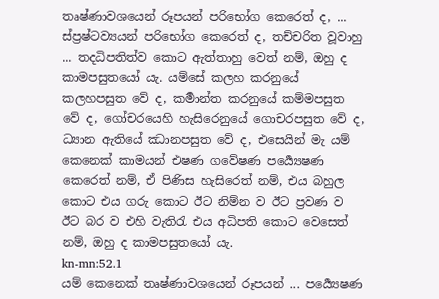තෘෂ්ණාවශයෙන් රූපයන් පරිභෝග කෙරෙත් ද, ... ස්ප්‍රෂ්ටව්‍යයන් පරිභෝග කෙරෙත් ද, තච්චරිත වූවාහු ... තදධිපතිත්ව කොට ඇත්තාහු වෙත් නම්, ඔහු ද කාමපසුතයෝ යැ. යම්සේ කලහ කරනුයේ කලහපසුත වේ ද, කර්‍මාන්ත කරනුයේ කම්මපසුත වේ ද, ගෝචරයෙහි හැසිරෙනුයේ ගොචරපසුත වේ ද, ධ්‍යාන ඇතියේ ඣානපසුත වේ ද, එසෙයින් මැ යම් කෙනෙක් කාමයන් එෂණ ගවේෂණ පර්‍ය්‍යෙෂණ කෙරෙත් නම්, ඒ පිණිස හැසිරෙත් නම්, එය බහුල කොට එය ගරු කොට ඊට නිම්න ව ඊට ප්‍රවණ ව ඊට බර ව එහි වැතිරැ එය අධිපති කොට වෙසෙත් නම්, ඔහු ද කාමපසුතයෝ යැ.
kn-mn:52.1
යම් කෙනෙක් තෘෂ්ණාවශයෙන් රූපයන් ... පර්‍ය්‍යෙෂණ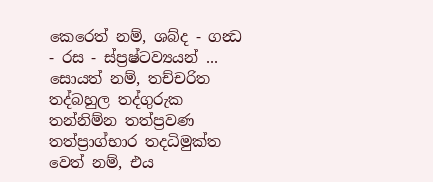කෙරෙත් නම්, ශබ්ද - ගන්‍ධ - රස - ස්ප්‍රෂ්ටව්‍යයන් ... සොයත් නම්, තච්චරිත තද්බහුල තද්ගුරුක තන්නිම්න තත්ප්‍රවණ තත්ප්‍රාග්භාර තදධිමුක්ත වෙත් නම්, එය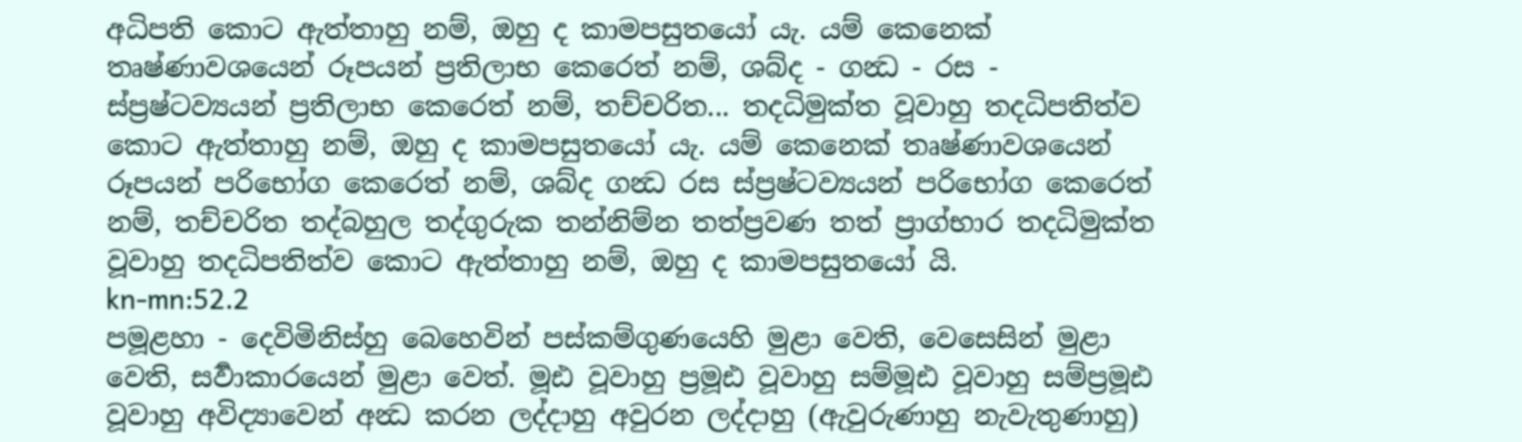අධිපති කොට ඇත්තාහු නම්, ඔහු ද කාමපසුතයෝ යැ. යම් කෙනෙක් තෘෂ්ණාවශයෙන් රූපයන් ප්‍රතිලාභ කෙරෙත් නම්, ශබ්ද - ගන්‍ධ - රස - ස්ප්‍රෂ්ටව්‍යයන් ප්‍රතිලාභ කෙරෙත් නම්, තච්චරිත... තදධිමුක්ත වූවාහු තදධිපතිත්ව කොට ඇත්තාහු නම්, ඔහු ද කාමපසුතයෝ යැ. යම් කෙනෙක් තෘෂ්ණාවශයෙන් රූපයන් පරිභෝග කෙරෙත් නම්, ශබ්ද ගන්‍ධ රස ස්ප්‍රෂ්ටව්‍යයන් පරිභෝග කෙරෙත් නම්, තච්චරිත තද්බහුල තද්ගුරුක තන්නිම්න තත්ප්‍රවණ තත් ප්‍රාග්භාර තදධිමුක්ත වූවාහු තදධිපතිත්ව කොට ඇත්තාහු නම්, ඔහු ද කාමපසුතයෝ යි.
kn-mn:52.2
පමූළහා - දෙවිමිනිස්හු බෙහෙවින් පස්කම්ගුණයෙහි මුළා වෙති, වෙසෙසින් මුළා වෙති, සර්‍වාකාරයෙන් මුළා වෙත්. මූඪ වූවාහු ප්‍රමූඪ වූවාහු සම්මූඪ වූවාහු සම්ප්‍රමූඪ වූවාහු අවිද්‍යාවෙන් අන්‍ධ කරන ලද්දාහු අවුරන ලද්දාහු (ඇවුරුණාහු නැවැතුණාහු)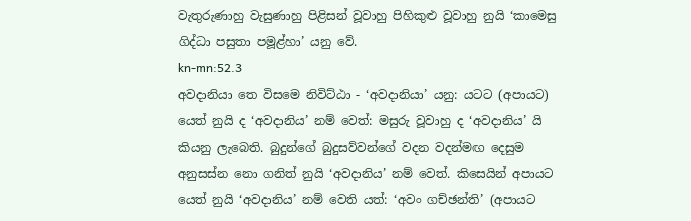වැතුරුණාහු වැසුණාහු පිළිසන් වූවාහු පිහිකුළු වූවාහු නුයි ‘කාමෙසු ගිද්ධා පසුතා පමූළ්හා’ යනු වේ.
kn-mn:52.3
අවදානියා තෙ විසමෙ නිවිට්ඨා - ‘අවදානියා’ යනු: යටට (අපායට) යෙත් නුයි ද ‘අවදානිය’ නම් වෙත්: මසුරු වූවාහු ද ‘අවදානිය’ යි කියනු ලැබෙති. බුදුන්ගේ බුදුසව්වන්ගේ වදන වදන්මඟ දෙසුම අනුසස්න නො ගනිත් නුයි ‘අවදානිය’ නම් වෙත්. කිසෙයින් අපායට යෙත් නුයි ‘අවදානිය’ නම් වෙති යත්: ‘අවං ගච්ඡන්ති’ (අපායට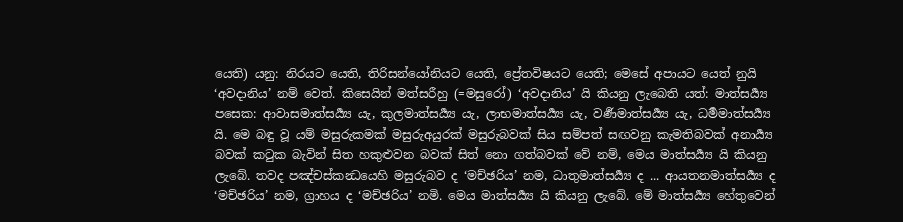යෙති) යනු: නිරයට යෙති, තිරිසන්යෝනියට යෙති, ප්‍රේතවිෂයට යෙති; මෙසේ අපායට යෙත් නුයි ‘අවදානිය’ නම් වෙත්. කිසෙයින් මත්සරීහු (=මසුරෝ) ‘අවදානිය’ යි කියනු ලැබෙති යත්: මාත්සර්‍ය්‍ය පසෙක: ආවාසමාත්සර්‍ය්‍ය යැ, කුලමාත්සර්‍ය්‍ය යැ, ලාභමාත්සර්‍ය්‍ය යැ, වර්‍ණමාත්සර්‍ය්‍ය යැ, ධර්‍මමාත්සර්‍ය්‍ය යි. මෙ බඳු වූ යම් මසුරුකමක් මසුරුඅයුරක් මසුරුබවක් සිය සම්පත් සඟවනු කැමතිබවක් අනාර්‍ය්‍ය බවක් කටුක බැවින් සිත හකුළුවන බවක් සිත් නො ගත්බවක් වේ නම්, මෙය මාත්සර්‍ය්‍ය යි කියනු ලැබේ. තවද පඤ්චස්කන්‍ධයෙහි මසුරුබව ද ‘මච්ඡරිය’ නම, ධාතුමාත්සර්‍ය්‍ය ද ... ආයතනමාත්සර්‍ය්‍ය ද ‘මච්ඡරිය’ නම, ග්‍රාහය ද ‘මච්ඡරිය’ නමි. මෙය මාත්සර්‍ය්‍ය යි කියනු ලැබේ. මේ මාත්සර්‍ය්‍ය හේතුවෙන්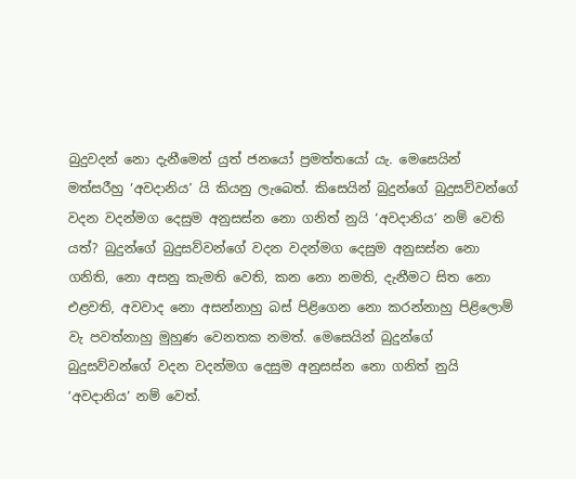බුදුවදන් නො දැනීමෙන් යුත් ජනයෝ ප්‍රමත්තයෝ යැ. මෙසෙයින් මත්සරීහු ‘අවදානිය’ යි කියනු ලැබෙත්. කිසෙයින් බුදුන්ගේ බුදුසව්වන්ගේ වදන වදන්මග දෙසුම අනුසස්න නො ගනිත් නුයි ‘අවදානිය’ නම් වෙති යත්? බුදුන්ගේ බුදුසව්වන්ගේ වදන වදන්මග දෙසුම අනුසස්න නො ගනිති, නො අසනු කැමති වෙති, කන නො නමති, දැනීමට සිත නො එළවති, අවවාද නො අසන්නාහු බස් පිළිගෙන නො කරන්නාහු පිළිලොම් වැ පවත්නාහු මුහුණ වෙනතක නමත්. මෙසෙයින් බුදුන්ගේ බුදුසව්වන්ගේ වදන වදන්මග දෙසුම අනුසස්න නො ගනිත් නුයි ‘අවදානිය’ නම් වෙත්.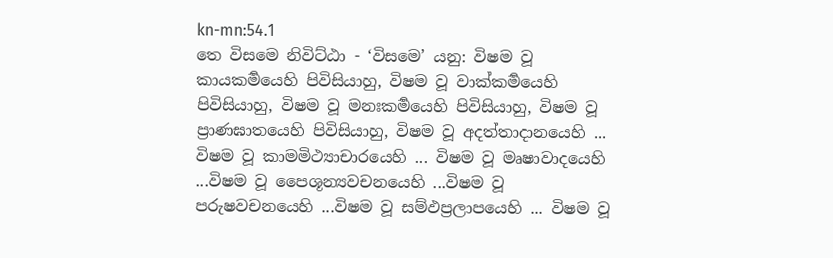kn-mn:54.1
තෙ විසමෙ නිවිට්ඨා - ‘විසමෙ’ යනු: විෂම වූ කායකර්‍මයෙහි පිවිසියාහු, විෂම වූ වාක්කර්‍මයෙහි පිවිසියාහු, විෂම වූ මනඃකර්‍මයෙහි පිවිසියාහු, විෂම වූ ප්‍රාණඝාතයෙහි පිවිසියාහු, විෂම වූ අදත්තාදානයෙහි ... විෂම වූ කාමමිථ්‍යාචාරයෙහි ... විෂම වූ මෘෂාවාදයෙහි ...විෂම වූ පෛශූන්‍යවචනයෙහි ...විෂම වූ පරුෂවචනයෙහි ...විෂම වූ සම්ඵප්‍රලාපයෙහි ... විෂම වූ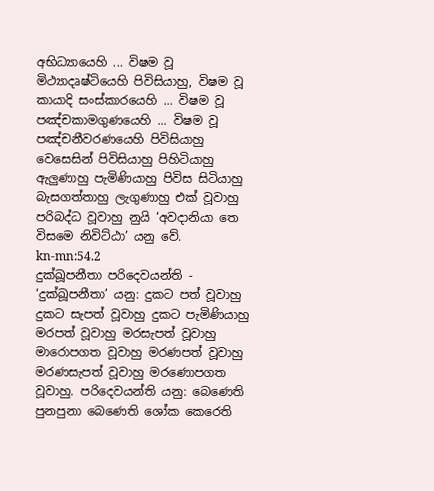අභිධ්‍යායෙහි ... විෂම වූ මිථ්‍යාදෘෂ්ටියෙහි පිවිසියාහු, විෂම වූ කායාදි සංස්කාරයෙහි ... විෂම වූ පඤ්චකාමගුණයෙහි ... විෂම වූ පඤ්චනීවරණයෙහි පිවිසියාහු වෙසෙසින් පිවිසියාහු පිහිටියාහු ඇලුණාහු පැමිණියාහු පිවිස සිටියාහු බැසගත්තාහු ලැගුණාහු එක් වූවාහු පරිබද්ධ වූවාහු නුයි ‘අවදානියා තෙ විසමෙ නිවිට්ඨා’ යනු වේ.
kn-mn:54.2
දුක්ඛූපනීතා පරිදෙවයන්ති - ‘දුක්ඛූපනීතා’ යනු: දුකට පත් වූවාහු දුකට සැපත් වූවාහු දුකට පැමිණියාහු මරපත් වූවාහු මරසැපත් වූවාහු මාරොපගත වූවාහු මරණපත් වූවාහු මරණසැපත් වූවාහු මරණොපගත වූවාහු. පරිදෙවයන්ති යනු: බෙණෙති පුනපුනා බෙණෙති ශෝක කෙරෙති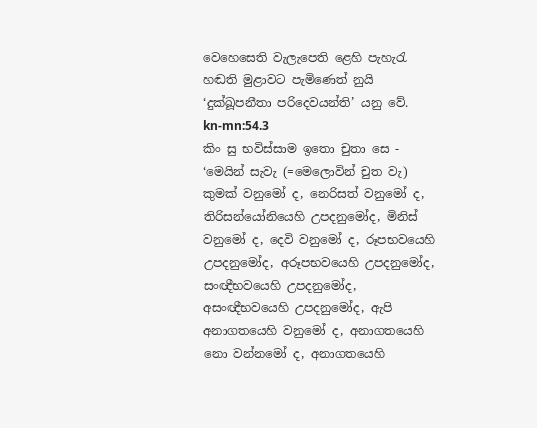වෙහෙසෙති වැලැපෙති ළෙහි පැහැරැ හඬති මුළාවට පැමිණෙත් නුයි ‘දුක්ඛූපනීතා පරිදෙවයන්ති’ යනු වේ.
kn-mn:54.3
කිං සු භවිස්සාම ඉතො චුතා සෙ - ‘මෙයින් සැවැ (=මෙලොවින් චුත වැ) කුමක් වනුමෝ ද, නෙරිසත් වනුමෝ ද, තිරිසන්යෝනියෙහි උපදනුමෝද, මිනිස් වනුමෝ ද, දෙවි වනුමෝ ද, රූපභවයෙහි උපදනුමෝද, අරූපභවයෙහි උපදනුමෝද, සංඥීභවයෙහි උපදනුමෝද, අසංඥීභවයෙහි උපදනුමෝද, ඇපි අනාගතයෙහි වනුමෝ ද, අනාගතයෙහි නො වන්නමෝ ද, අනාගතයෙහි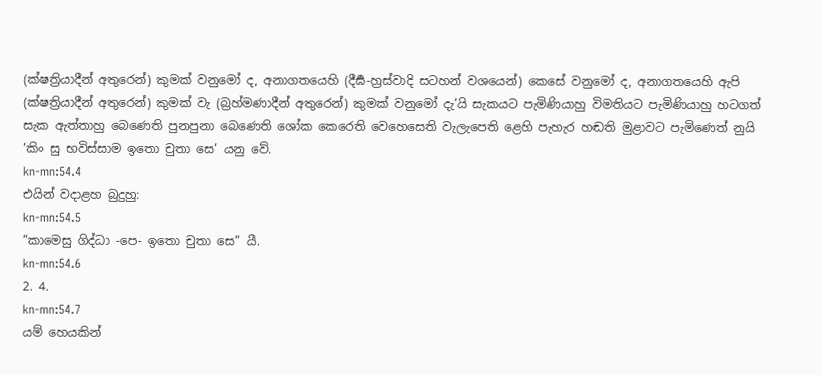(ක්ෂත්‍රියාදීන් අතුරෙන්) කුමක් වනුමෝ ද, අනාගතයෙහි (දීර්‍ඝ-හ්‍රස්වාදි සටහන් වශයෙන්) කෙසේ වනුමෝ ද, අනාගතයෙහි ඇපි (ක්ෂත්‍රියාදීන් අතුරෙන්) කුමක් වැ (බ්‍රහ්මණාදීන් අතුරෙන්) කුමක් වනුමෝ දැ’යි සැකයට පැමිණියාහු විමතියට පැමිණියාහු හටගත් සැක ඇත්තාහු බෙණෙති පුනපුනා බෙණෙති ශෝක කෙරෙති වෙහෙසෙති වැලැපෙති ළෙහි පැහැර හඬති මුළාවට පැමිණෙත් නුයි ‘කිං සු භවිස්සාම ඉතො චුතා සෙ’ යනු වේ.
kn-mn:54.4
එයින් වදාළහ බුදුහු:
kn-mn:54.5
“කාමෙසු ගිද්ධා -පෙ- ඉතො චුතා සෙ” යී.
kn-mn:54.6
2. 4.
kn-mn:54.7
යම් හෙයකින්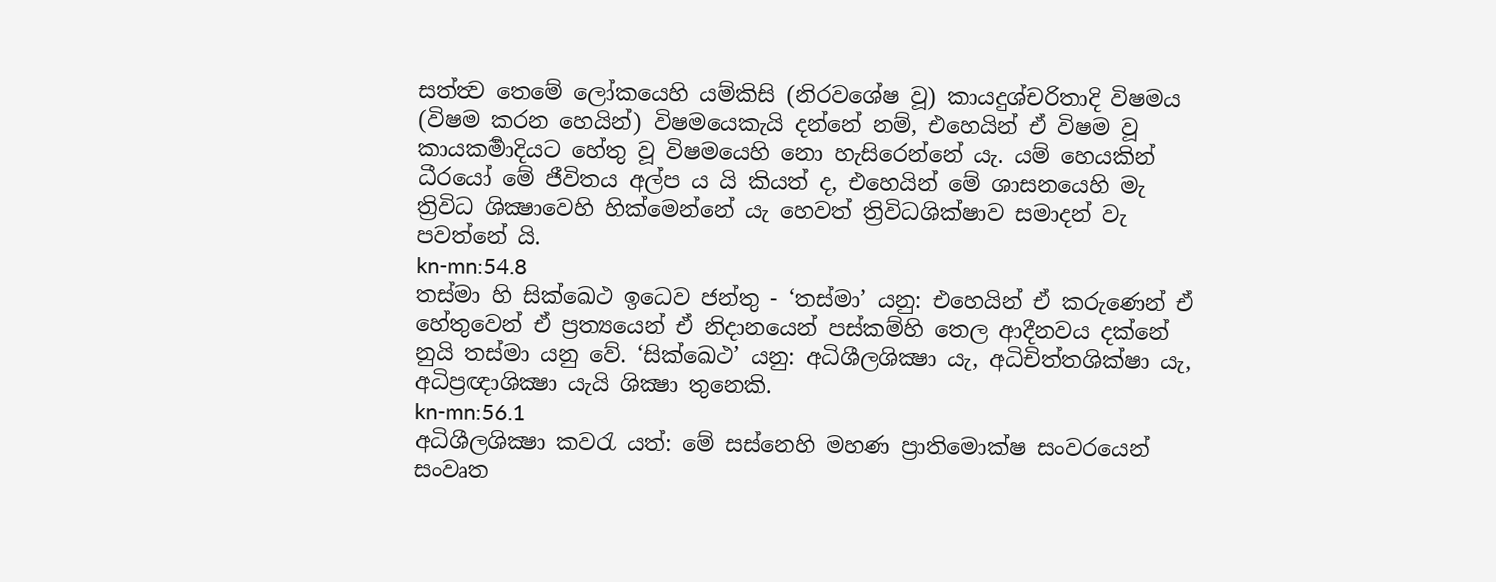සත්ත්‍ව තෙමේ ලෝකයෙහි යම්කිසි (නිරවශේෂ වූ) කායදුශ්චරිතාදි විෂමය (විෂම කරන හෙයින්) විෂමයෙකැයි දන්නේ නම්, එහෙයින් ඒ විෂම වූ කායකර්‍මාදියට හේතු වූ විෂමයෙහි නො හැසිරෙන්නේ යැ. යම් හෙයකින් ධීරයෝ මේ ජීවිතය අල්ප ය යි කියත් ද, එහෙයින් මේ ශාසනයෙහි මැ ත්‍රිවිධ ශික්‍ෂාවෙහි හික්මෙන්නේ යැ හෙවත් ත්‍රිවිධශික්ෂාව සමාදන් වැ පවත්නේ යි.
kn-mn:54.8
තස්මා හි සික්ඛෙථ ඉධෙව ජන්තු - ‘තස්මා’ යනු: එහෙයින් ඒ කරුණෙන් ඒ හේතුවෙන් ඒ ප්‍රත්‍යයෙන් ඒ නිදානයෙන් පස්කම්හි තෙල ආදීනවය දක්නේ නුයි තස්මා යනු වේ. ‘සික්ඛෙථ’ යනු: අධිශීලශික්‍ෂා යැ, අධිචිත්තශික්ෂා යැ, අධිප්‍රඥාශික්‍ෂා යැයි ශික්‍ෂා තුනෙකි.
kn-mn:56.1
අධිශීලශික්‍ෂා කවරැ යත්: මේ සස්නෙහි මහණ ප්‍රාතිමොක්ෂ සංවරයෙන් සංවෘත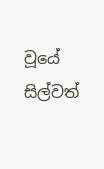වූයේ සිල්වත්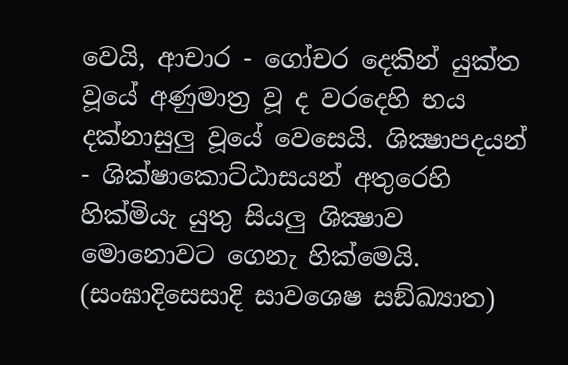වෙයි, ආචාර - ගෝචර දෙකින් යුක්ත වූයේ අණුමාත්‍ර වූ ද වරදෙහි භය දක්නාසුලු වූයේ වෙසෙයි. ශික්‍ෂාපදයන් - ශික්ෂාකොට්ඨාසයන් අතුරෙහි හික්මියැ යුතු සියලු ශික්‍ෂාව මොනොවට ගෙනැ හික්මෙයි. (සංඝාදිසෙසාදි සාවශෙෂ සඞ්ඛ්‍යාත)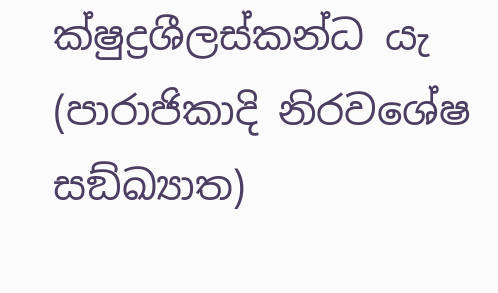ක්ෂුද්‍රශීලස්කන්ධ යැ (පාරාජිකාදි නිරවශේෂ සඞ්ඛ්‍යාත)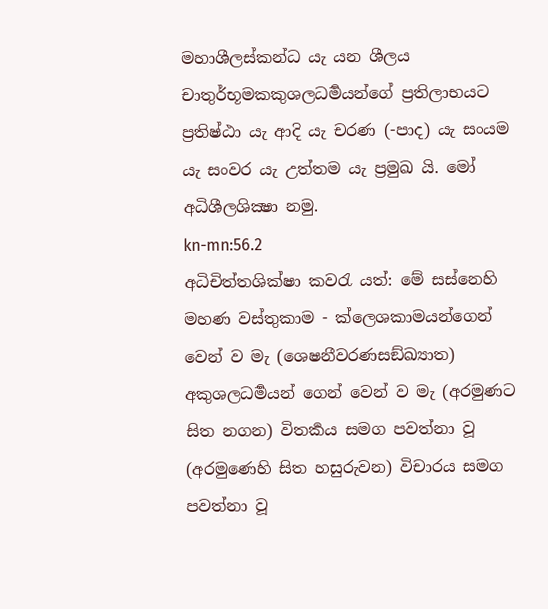මහාශීලස්කන්ධ යැ යන ශීලය චාතුර්භූමකකුශලධර්‍මයන්ගේ ප්‍රතිලාභයට ප්‍රතිෂ්ඨා යැ ආදි යැ චරණ (-පාද) යැ සංයම යැ සංවර යැ උත්තම යැ ප්‍රමුඛ යි. මෝ අධිශීලශික්‍ෂා නමු.
kn-mn:56.2
අධිචිත්තශික්ෂා කවරැ යත්: මේ සස්නෙහි මහණ වස්තුකාම - ක්ලෙශකාමයන්ගෙන් වෙන් ව මැ (ශෙෂනීවරණසඞ්ඛ්‍යාත) අකුශලධර්‍මයන් ගෙන් වෙන් ව මැ (අරමුණට සිත නගන) විතර්‍කය සමග පවත්නා වූ (අරමුණෙහි සිත හසුරුවන) විචාරය සමග පවත්නා වූ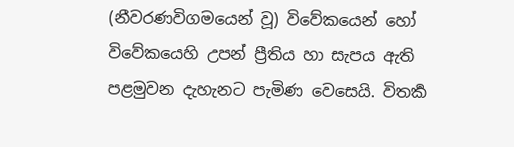(නීවරණවිගමයෙන් වූ) විවේකයෙන් හෝ විවේකයෙහි උපන් ප්‍රීතිය හා සැපය ඇති පළමුවන දැහැනට පැමිණ වෙසෙයි. විතර්‍ක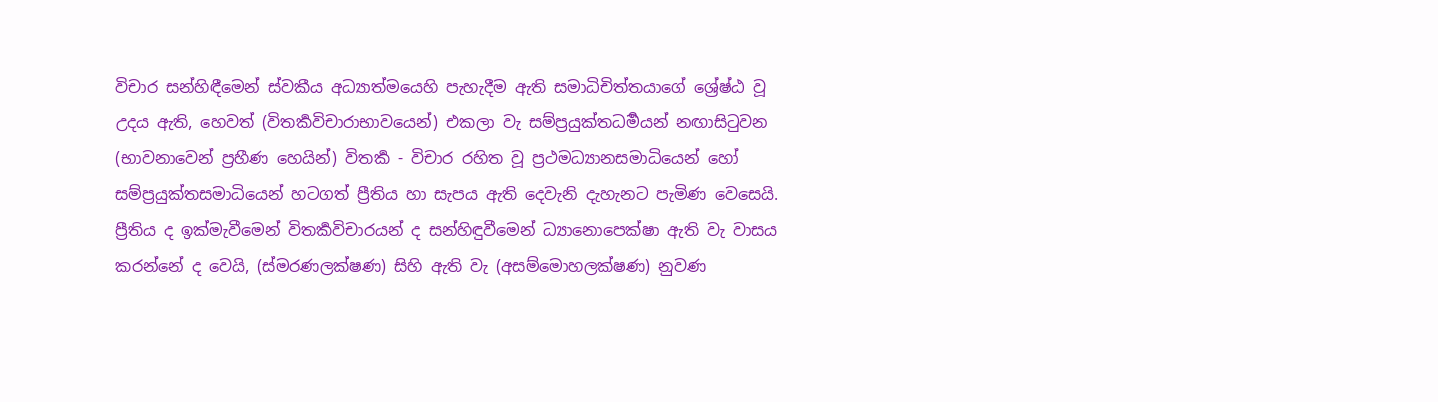විචාර සන්හිඳීමෙන් ස්වකීය අධ්‍යාත්මයෙහි පැහැදීම ඇති සමාධිචිත්තයාගේ ශ්‍රේෂ්ඨ වූ උදය ඇති, හෙවත් (විතර්‍කවිචාරාභාවයෙන්) එකලා වැ සම්ප්‍රයුක්තධර්‍මයන් නඟාසිටුවන (භාවනාවෙන් ප්‍රහීණ හෙයින්) විතර්‍ක - විචාර රහිත වූ ප්‍රථමධ්‍යානසමාධියෙන් හෝ සම්ප්‍රයුක්තසමාධියෙන් හටගත් ප්‍රීතිය හා සැපය ඇති දෙවැනි දැහැනට පැමිණ වෙසෙයි. ප්‍රීතිය ද ඉක්මැවීමෙන් විතර්‍කවිචාරයන් ද සන්හිඳුවීමෙන් ධ්‍යානොපෙක්ෂා ඇති වැ වාසය කරන්නේ ද වෙයි, (ස්මරණලක්ෂණ) සිහි ඇති වැ (අසම්මොහලක්ෂණ) නුවණ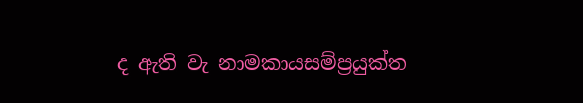ද ඇති වැ නාමකායසම්ප්‍රයුක්ත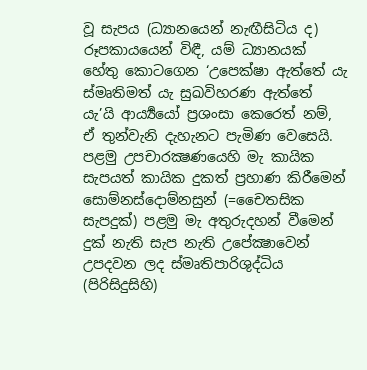වූ සැපය (ධ්‍යානයෙන් නැඟීසිටිය ද) රූපකායයෙන් විඳී, යම් ධ්‍යානයක් හේතු කොටගෙන ‘උපෙක්ෂා ඇත්තේ යැ ස්මෘතිමත් යැ සුඛවිහරණ ඇත්තේ යැ’යි ආර්‍ය්‍යයෝ ප්‍රශංසා කෙරෙත් නම්, ඒ තුන්වැනි දැහැනට පැමිණ වෙසෙයි. පළමු උපචාරක්‍ෂණයෙහි මැ කායික සැපයත් කායික දුකත් ප්‍රහාණ කිරීමෙන් සොම්නස්දොම්නසුන් (=චෛතසික සැපදුක්) පළමු මැ අතුරුදහන් වීමෙන් දුක් නැති සැප නැති උපේක්‍ෂාවෙන් උපදවන ලද ස්මෘතිපාරිශුද්ධිය (පිරිසිදුසිහි)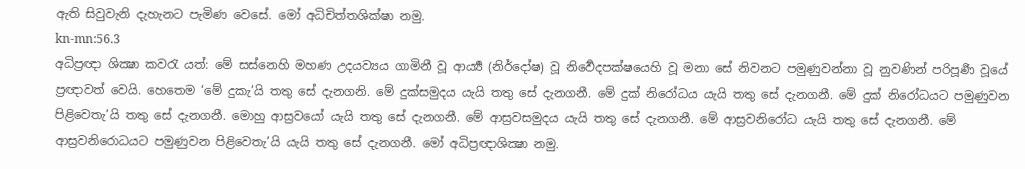ඇති සිවුවැනි දැහැනට පැමිණ වෙසේ. මෝ අධිචිත්තශික්ෂා නමු.
kn-mn:56.3
අධිප්‍රඥා ශික්‍ෂා කවරැ යත්: මේ සස්නෙහි මහණ උදයව්‍යය ගාමිනී වූ ආර්‍ය්‍ය (නිර්දෝෂ) වූ නිර්‍වෙදපක්ෂයෙහි වූ මනා සේ නිවනට පමුණුවන්නා වූ නුවණින් පරිපූර්‍ණ වූයේ ප්‍රඥාවත් වෙයි. හෙතෙම ‘මේ දුකැ’යි තතු සේ දැනගනි. මේ දුක්සමුදය යැයි තතු සේ දැනගනී. මේ දුක් නිරෝධය යැයි තතු සේ දැනගනී. මේ දුක් නිරෝධයට පමුණුවන පිළිවෙතැ’යි තතු සේ දැනගනී. මොහු ආස්‍රවයෝ යැයි තතු සේ දැනගනී. මේ ආස්‍රවසමුදය යැයි තතු සේ දැනගනී. මේ ආස්‍රවනිරෝධ යැයි තතු සේ දැනගනී. මේ ආස්‍රවනිරොධයට පමුණුවන පිළිවෙතැ’යි යැයි තතු සේ දැනගනී. මෝ අධිප්‍රඥාශික්‍ෂා නමු.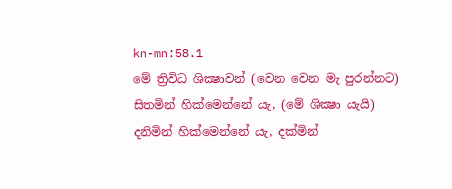kn-mn:58.1
මේ ත්‍රිවිධ ශික්‍ෂාවන් (වෙන වෙන මැ පුරන්නට) සිතමින් හික්මෙන්නේ යැ, (මේ ශික්‍ෂා යැයි) දනිමින් හික්මෙන්නේ යැ, දක්මින්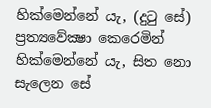හික්මෙන්නේ යැ, (දුටු සේ) ප්‍රත්‍යවේක්‍ෂා කෙරෙමින් හික්මෙන්නේ යැ, සිත නො සැලෙන සේ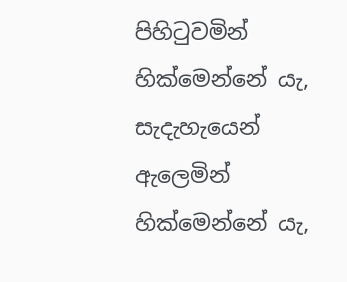පිහිටුවමින් හික්මෙන්නේ යැ, සැදැහැයෙන් ඇලෙමින් හික්මෙන්නේ යැ,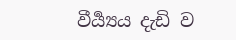වීර්‍ය්‍යය දැඩි ව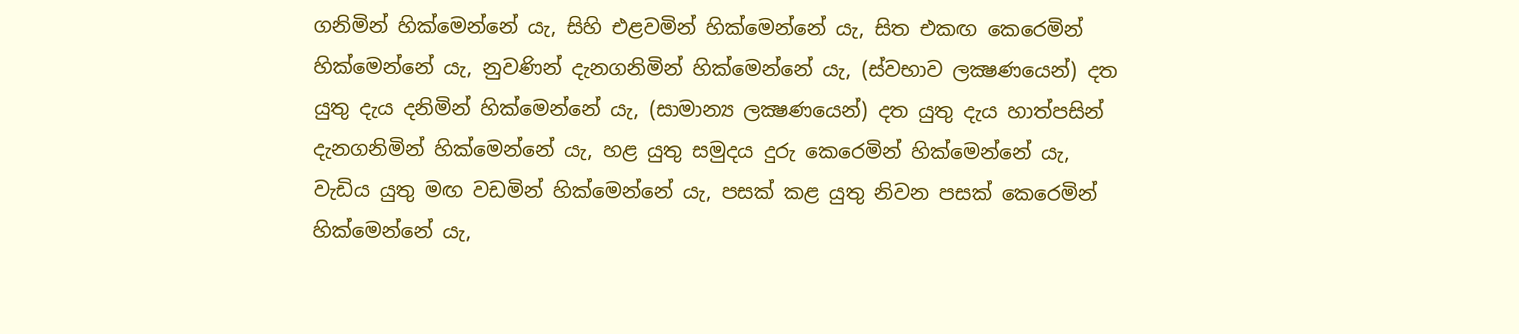ගනිමින් හික්මෙන්නේ යැ, සිහි එළවමින් හික්මෙන්නේ යැ, සිත එකඟ කෙරෙමින් හික්මෙන්නේ යැ, නුවණින් දැනගනිමින් හික්මෙන්නේ යැ, (ස්වභාව ලක්‍ෂණයෙන්) දත යුතු දැය දනිමින් හික්මෙන්නේ යැ, (සාමාන්‍ය ලක්‍ෂණයෙන්) දත යුතු දැය හාත්පසින් දැනගනිමින් හික්මෙන්නේ යැ, හළ යුතු සමුදය දුරු කෙරෙමින් හික්මෙන්නේ යැ, වැඩිය යුතු මඟ වඩමින් හික්මෙන්නේ යැ, පසක් කළ යුතු නිවන පසක් කෙරෙමින් හික්මෙන්නේ යැ,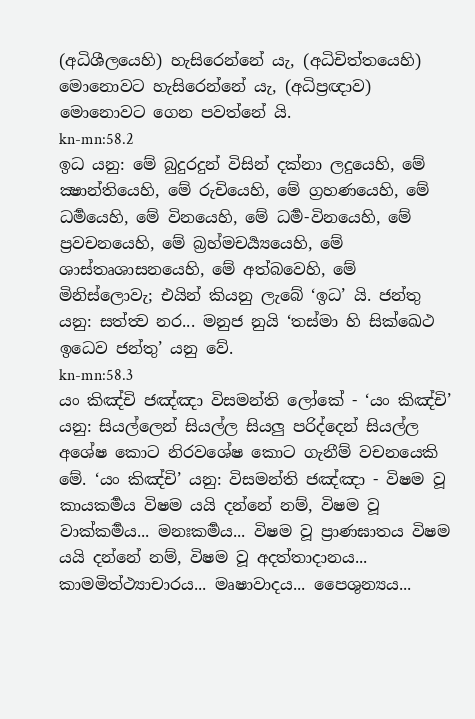(අධිශීලයෙහි) හැසිරෙන්නේ යැ, (අධිචිත්තයෙහි) මොනොවට හැසිරෙන්නේ යැ, (අධිප්‍රඥාව) මොනොවට ගෙන පවත්නේ යි.
kn-mn:58.2
ඉධ යනු: මේ බුදුරදුන් විසින් දක්නා ලදුයෙහි, මේ ක්‍ෂාන්තියෙහි, මේ රුචියෙහි, මේ ග්‍රහණයෙහි, මේ ධර්‍මයෙහි, මේ විනයෙහි, මේ ධර්‍ම-විනයෙහි, මේ ප්‍රවචනයෙහි, මේ බ්‍රහ්මචර්‍ය්‍යයෙහි, මේ ශාස්තෘශාසනයෙහි, මේ අත්බවෙහි, මේ මිනිස්ලොවැ; එයින් කියනු ලැබේ ‘ඉධ’ යි. ජන්තු යනු: සත්ත්‍ව නර... මනුජ නුයි ‘තස්මා හි සික්ඛෙථ ඉධෙව ජන්තු’ යනු වේ.
kn-mn:58.3
යං කිඤ්චි ජඤ්ඤා විසමන්ති ලෝකේ - ‘යං කිඤ්චි’ යනු: සියල්ලෙන් සියල්ල සියලු පරිද්දෙන් සියල්ල අශේෂ කොට නිරවශේෂ කොට ගැනීම් වචනයෙකි මේ. ‘යං කිඤ්චි’ යනු: විසමන්ති ජඤ්ඤා - විෂම වූ කායකර්‍මය විෂම යයි දන්නේ නම්, විෂම වූ වාක්කර්‍මය... මනඃකර්‍මය... විෂම වූ ප්‍රාණඝාතය විෂම යයි දන්නේ නම්, විෂම වූ අදත්තාදානය... කාමමිත්ථ්‍යාචාරය... මෘෂාවාදය... පෛශුන්‍යය...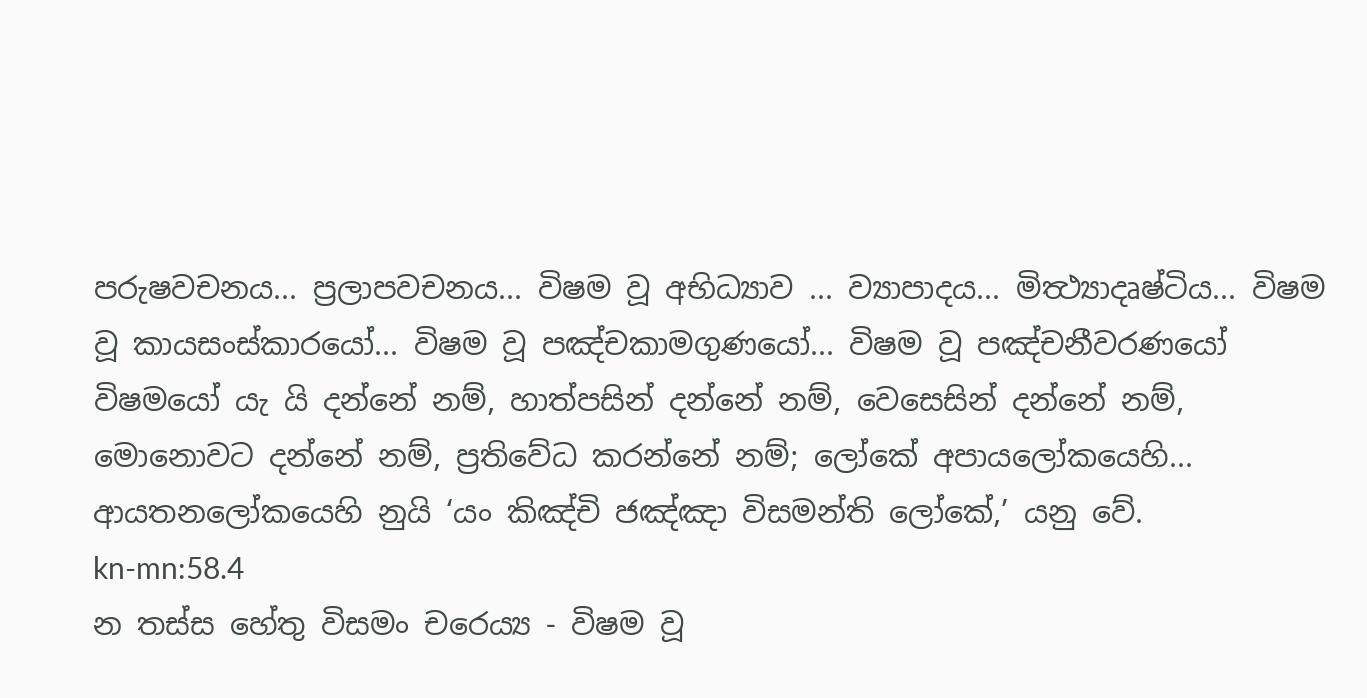පරුෂවචනය... ප්‍රලාපවචනය... විෂම වූ අභිධ්‍යාව ... ව්‍යාපාදය... මිත්‍ථ්‍යාදෘෂ්ටිය... විෂම වූ කායසංස්කාරයෝ... විෂම වූ පඤ්චකාමගුණයෝ... විෂම වූ පඤ්චනීවරණයෝ විෂමයෝ යැ යි දන්නේ නම්, හාත්පසින් දන්නේ නම්, වෙසෙසින් දන්නේ නම්, මොනොවට දන්නේ නම්, ප්‍රතිවේධ කරන්නේ නම්; ලෝකේ අපායලෝකයෙහි... ආයතනලෝකයෙහි නුයි ‘යං කිඤ්චි ජඤ්ඤා විසමන්ති ලෝකේ,’ යනු වේ.
kn-mn:58.4
න තස්ස හේතු විසමං චරෙය්‍ය - විෂම වූ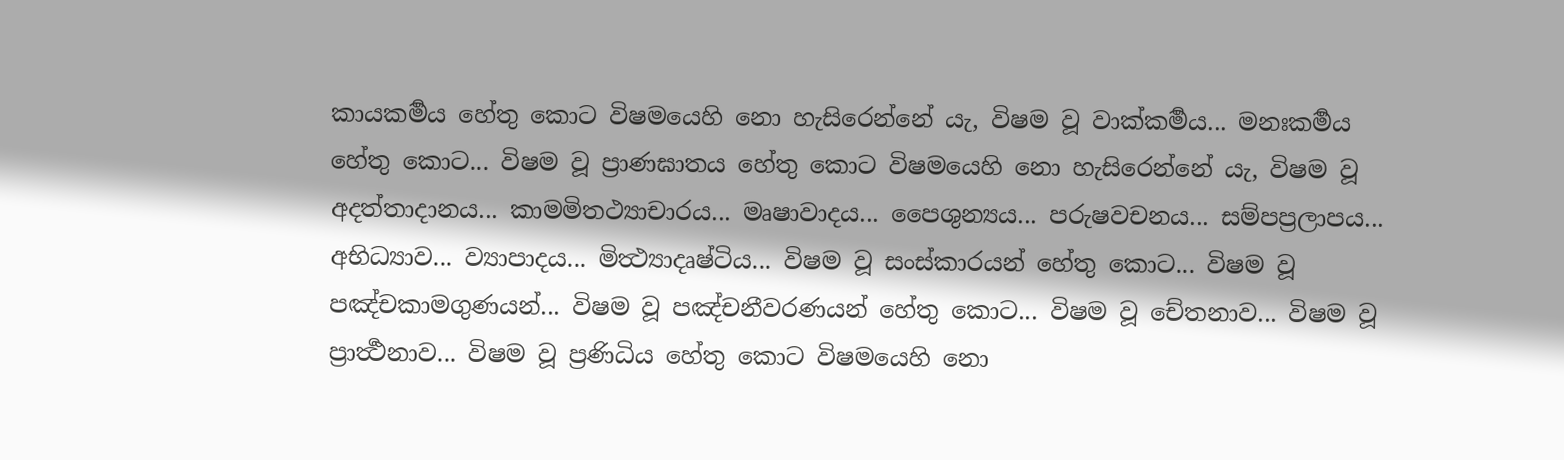කායකර්‍මය හේතු කොට විෂමයෙහි නො හැසිරෙන්නේ යැ, විෂම වූ වාක්කර්‍මය... මනඃකර්‍මය හේතු කොට... විෂම වූ ප්‍රාණඝාතය හේතු කොට විෂමයෙහි නො හැසිරෙන්නේ යැ, විෂම වූ අදත්තාදානය... කාමමිතථ්‍යාචාරය... මෘෂාවාදය... පෛශුන්‍යය... පරුෂවචනය... සම්පප්‍රලාපය... අභිධ්‍යාව... ව්‍යාපාදය... මිත්‍ථ්‍යාදෘෂ්ටිය... විෂම වූ සංස්කාරයන් හේතු කොට... විෂම වූ පඤ්චකාමගුණයන්... විෂම වූ පඤ්චනීවරණයන් හේතු කොට... විෂම වූ චේතනාව... විෂම වූ ප්‍රාර්‍ත්‍ථනාව... විෂම වූ ප්‍රණිධිය හේතු කොට විෂමයෙහි නො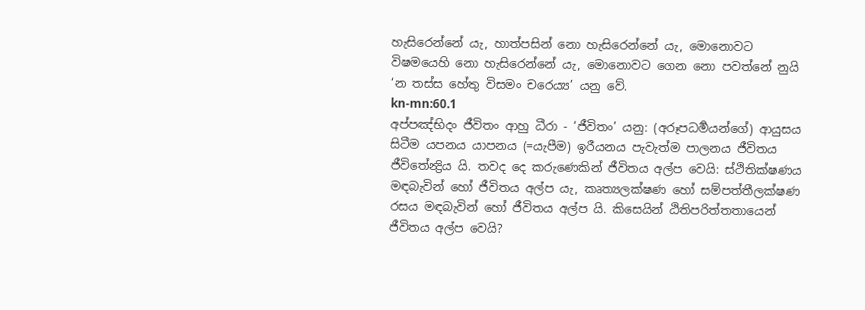හැසිරෙන්නේ යැ, හාත්පසින් නො හැසිරෙන්නේ යැ, මොනොවට විෂමයෙහි නො හැසිරෙන්නේ යැ, මොනොවට ගෙන නො පවත්නේ නුයි ‘න තස්ස හේතු විසමං චරෙය්‍ය’ යනු වේ.
kn-mn:60.1
අප්පඤ්භිදං ජීවිතං ආහු ධීරා - ‘ජීවිතං’ යනු: (අරූපධර්‍මයන්ගේ) ආයුසය සිටීම යපනය යාපනය (=යැපීම) ඉරීයනය පැවැත්ම පාලනය ජීවිතය ජීවිතේන්‍ද්‍රිය යි. තවද දෙ කරුණෙකින් ජීවිතය අල්ප වෙයි: ස්ථිතික්ෂණය මඳබැවින් හෝ ජීවිතය අල්ප යැ, කෘත්‍යලක්ෂණ හෝ සම්පත්තීලක්ෂණ රසය මඳබැවින් හෝ ජීවිතය අල්ප යි. කිසෙයින් ඨිතිපරිත්තතායෙන් ජීවිතය අල්ප වෙයි?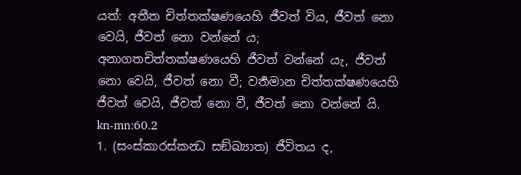යත්: අතීත චිත්තක්ෂණයෙහි ජීවත් විය, ජීවත් නො වෙයි, ජීවත් නො වන්නේ ය; අනාගතචිත්තක්ෂණයෙහි ජීවත් වන්නේ යැ, ජීවත් නො වෙයි, ජීවත් නො වී; වර්‍තමාන චිත්තක්ෂණයෙහි ජීවත් වෙයි, ජීවත් නො වී, ජීවත් නො වන්නේ යි.
kn-mn:60.2
1. (සංස්කාරස්කන්‍ධ සඞ්ඛ්‍යාත) ජීවිතය ද,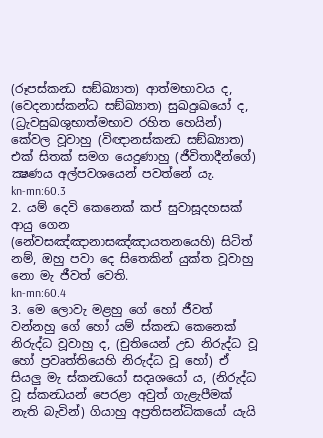(රූපස්කන්‍ධ සඞ්ඛ්‍යාත) ආත්මභාවය ද, (වෙදනාස්කන්ධ සඞ්ඛ්‍යාත) සුඛදුඃඛයෝ ද, (ධ්‍රැවසුඛශුභාත්මභාව රහිත හෙයින්) කේවල වූවාහු (විඥානස්කන්‍ධ සඞ්ඛ්‍යාත) එක් සිතක් සමග යෙදුණාහු (ජීවිතාදීන්ගේ) ක්‍ෂණය අල්පවශයෙන් පවත්නේ යැ.
kn-mn:60.3
2. යම් දෙවි කෙනෙක් කප් සුවාසූදහසක් ආයු ගෙන (නේවසඤ්ඤානාසඤ්ඤායතනයෙහි) සිටිත් නම්, ඔහු පවා දෙ සිතෙකින් යුක්ත වූවාහු නො මැ ජීවත් වෙති.
kn-mn:60.4
3. මෙ ලොවැ මළහු ගේ හෝ ජීවත් වන්නහු ගේ හෝ යම් ස්කන්‍ධ කෙනෙක් නිරුද්ධ වූවාහු ද, (චුතියෙන් උඩ නිරුද්ධ වූ හෝ ප්‍රවෘත්තියෙහි නිරුද්ධ වූ හෝ) ඒ සියලු මැ ස්කන්‍ධයෝ සදෘශයෝ ය, (නිරුද්ධ වූ ස්කන්‍ධයන් පෙරළා අවුත් ගැළැපීමක් නැති බැවින්) ගියාහු අප්‍රතිසන්ධිකයෝ යැයි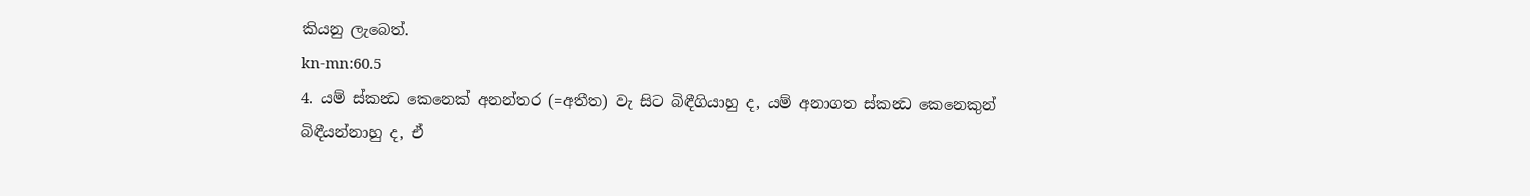කියනු ලැබෙත්.
kn-mn:60.5
4. යම් ස්කන්‍ධ කෙනෙක් අනන්තර (=අතීත) වැ සිට බිඳීගියාහු ද, යම් අනාගත ස්කන්‍ධ කෙනෙකුන් බිඳීයන්නාහු ද, ඒ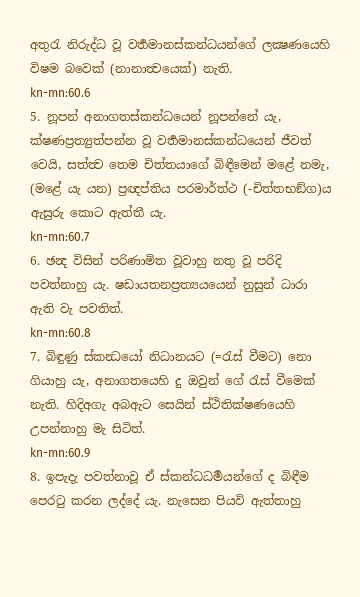අතුරැ නිරුද්ධ වූ වර්‍තමානස්කන්ධයන්ගේ ලක්‍ෂණයෙහි විෂම බවෙක් (නානාත්‍වයෙක්) නැති.
kn-mn:60.6
5. නූපන් අනාගතස්කන්ධයෙන් නූපන්නේ යැ, ක්ෂණප්‍රත්‍යුත්පන්න වූ වර්‍තමානස්කන්ධයෙන් ජීවත් වෙයි, සත්ත්‍ව තෙම චිත්තයාගේ බිඳීමෙන් මළේ නමැ, (මළේ යැ යන) ප්‍රඥප්තිය පරමාර්ත්ථ (-චිත්තභඞ්ග)ය ඇසුරු කොට ඇත්තී යැ.
kn-mn:60.7
6. ඡන්‍ද විසින් පරිණාමිත වූවාහු නතු වූ පරිදි පවත්නාහු යැ. ෂඩායතනප්‍රත්‍යයයෙන් නුසුන් ධාරා ඇති වැ පවතිත්.
kn-mn:60.8
7. බිඳුණු ස්කන්‍ධයෝ නිධානයට (=රැස් වීමට) නො ගියාහු යැ, අනාගතයෙහි දු ඔවුන් ගේ රැස් වීමෙක් නැති. හිදිඅගැ අබඇට සෙයින් ස්ථිතික්ෂණයෙහි උපන්නාහු මැ සිටිත්.
kn-mn:60.9
8. ඉපැදැ පවත්නාවූ ඒ ස්කන්ධධර්‍මයන්ගේ ද බිඳීම පෙරටු කරන ලද්දේ යැ. නැසෙන පියවි ඇත්තාහු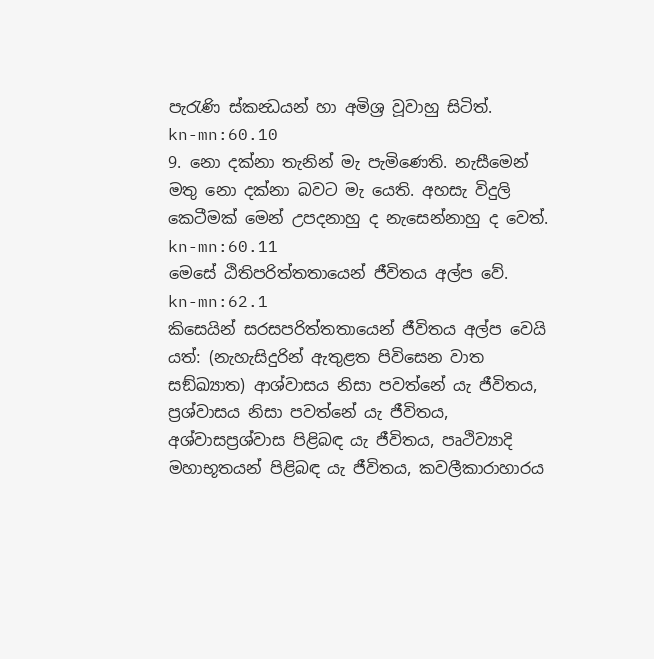පැරැණි ස්කන්‍ධයන් හා අමිශ්‍ර වූවාහු සිටිත්.
kn-mn:60.10
9. නො දක්නා තැනින් මැ පැමිණෙති. නැසීමෙන් මතු නො දක්නා බවට මැ යෙති. අහසැ විදුලි කෙටීමක් මෙන් උපදනාහු ද නැසෙන්නාහු ද වෙත්.
kn-mn:60.11
මෙසේ ඨිතිපරිත්තතායෙන් ජීවිතය අල්ප වේ.
kn-mn:62.1
කිසෙයින් සරසපරිත්තතායෙන් ජීවිතය අල්ප වෙයි යත්: (නැහැසිදුරින් ඇතුළත පිවිසෙන වාත සඞ්ඛ්‍යාත) ආශ්වාසය නිසා පවත්නේ යැ ජීවිතය, ප්‍රශ්වාසය නිසා පවත්නේ යැ ජීවිතය, අශ්වාසප්‍රශ්වාස පිළිබඳ යැ ජීවිතය, පෘථිව්‍යාදි මහාභූතයන් පිළිබඳ යැ ජීවිතය, කවලීකාරාහාරය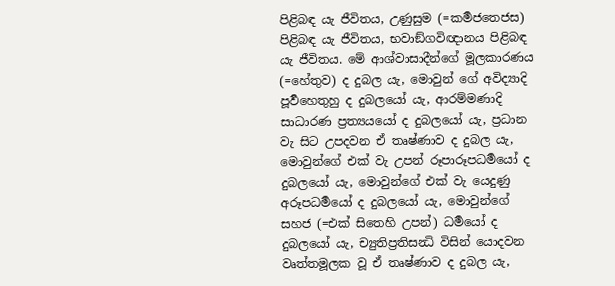පිළිබඳ යැ ජීවිතය, උණුසුම (=කර්‍මජතෙජස) පිළිබඳ යැ ජීවිතය, භවාඞ්ගවිඥානය පිළිබඳ යැ ජීවිතය. මේ ආශ්වාසාදීන්ගේ මූලකාරණය (=හේතුව) ද දුබල යැ, මොවුන් ගේ අවිද්‍යාදි පූර්‍වහෙතුහු ද දුබලයෝ යැ, ආරම්මණාදි සාධාරණ ප්‍රත්‍යයයෝ ද දුබලයෝ යැ, ප්‍රධාන වැ සිට උපදවන ඒ තෘෂ්ණාව ද දුබල යැ, මොවුන්ගේ එක් වැ උපන් රූපාරූපධර්‍මයෝ ද දුබලයෝ යැ, මොවුන්ගේ එක් වැ යෙදුණු අරූපධර්‍මයෝ ද දුබලයෝ යැ, මොවුන්ගේ සහජ (=එක් සිතෙහි උපන්) ධර්‍මයෝ ද දුබලයෝ යැ, ච්‍යුතිප්‍රතිසන්‍ධි විසින් යොදවන වෘත්තමූලක වූ ඒ තෘෂ්ණාව ද දුබල යැ,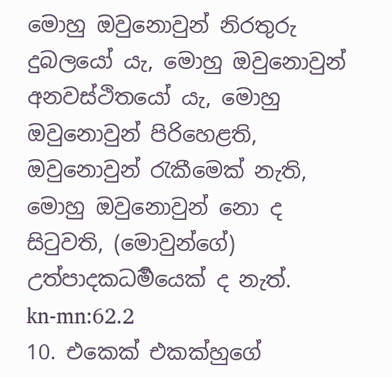මොහු ඔවුනොවුන් නිරතුරු දුබලයෝ යැ, මොහු ඔවුනොවුන් අනවස්ථිතයෝ යැ, මොහු ඔවුනොවුන් පිරිහෙළති, ඔවුනොවුන් රැකීමෙක් නැති, මොහු ඔවුනොවුන් නො ද සිටුවති, (මොවුන්ගේ) උත්පාදකධර්‍මයෙක් ද නැත්.
kn-mn:62.2
10. එකෙක් එකක්හුගේ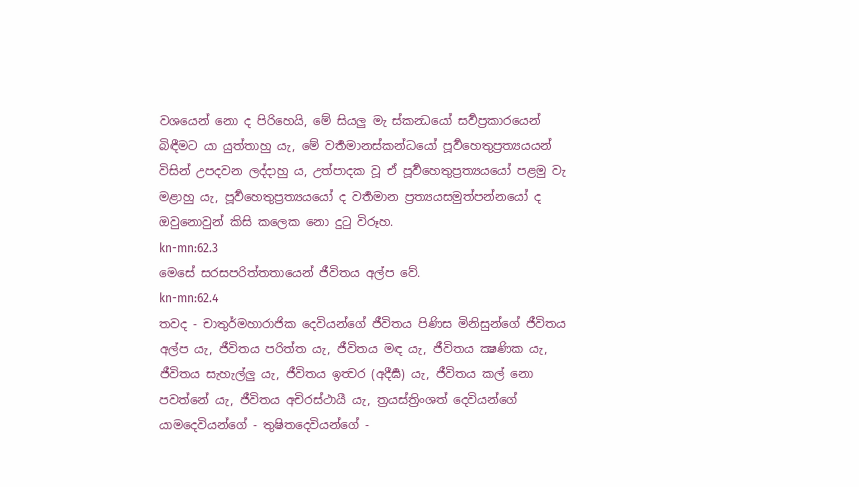වශයෙන් නො ද පිරිහෙයි, මේ සියලු මැ ස්කන්‍ධයෝ සර්‍වප්‍රකාරයෙන් බිඳීමට යා යුත්තාහු යැ, මේ වර්‍තමානස්කන්ධයෝ පූර්‍වහෙතුප්‍රත්‍යයයන් විසින් උපදවන ලද්දාහු ය, උත්පාදක වූ ඒ පූර්‍වහෙතුප්‍රත්‍යයයෝ පළමු වැ මළාහු යැ, පූර්‍වහෙතුප්‍රත්‍යයයෝ ද වර්‍තමාන ප්‍රත්‍යයසමුත්පන්නයෝ ද ඔවුනොවුන් කිසි කලෙක නො දුටු විරූහ.
kn-mn:62.3
මෙසේ සරසපරිත්තතායෙන් ජීවිතය අල්ප වේ.
kn-mn:62.4
තවද - චාතුර්මහාරාජික දෙවියන්ගේ ජීවිතය පිණිස මිනිසුන්ගේ ජීවිතය අල්ප යැ, ජීවිතය පරිත්ත යැ, ජීවිතය මඳ යැ, ජීවිතය ක්‍ෂණික යැ, ජීවිතය සැහැල්ලු යැ, ජීවිතය ඉත්‍වර (අදීර්‍ඝ) යැ, ජීවිතය කල් නො පවත්නේ යැ, ජීවිතය අචිරස්ථායී යැ, ත්‍රයස්ත්‍රිංශත් දෙවියන්ගේ යාමදෙවියන්ගේ - තුෂිතදෙවියන්ගේ -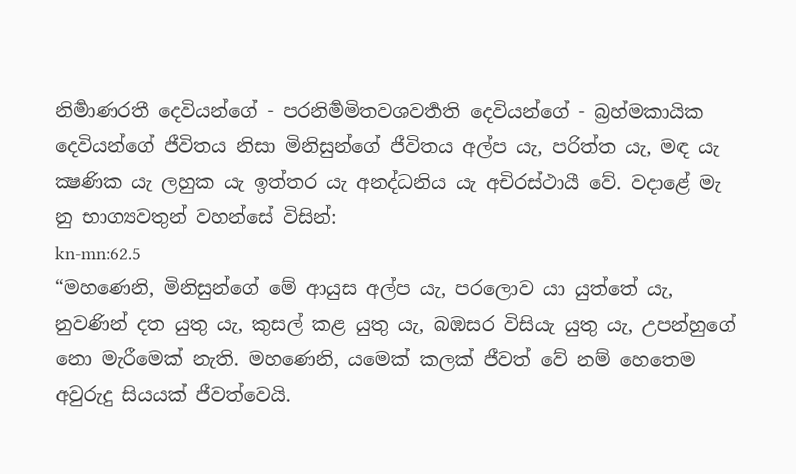නිර්‍මාණරතී දෙවියන්ගේ - පරනිර්‍මමිතවශවර්‍තති දෙවියන්ගේ - බ්‍රහ්මකායික දෙවියන්ගේ ජීවිතය නිසා මිනිසුන්ගේ ජීවිතය අල්ප යැ, පරිත්ත යැ, මඳ යැ ක්‍ෂණික යැ ලහුක යැ ඉත්තර යැ අනද්ධනිය යැ අචිරස්ථායී වේ. වදාළේ මැ නු භාග්‍යවතුන් වහන්සේ විසින්:
kn-mn:62.5
“මහණෙනි, මිනිසුන්ගේ මේ ආයුස අල්ප යැ, පරලොව යා යුත්තේ යැ, නුවණින් දත යුතු යැ, කුසල් කළ යුතු යැ, බඹසර විසියැ යුතු යැ, උපන්හුගේ නො මැරීමෙක් නැති. මහණෙනි, යමෙක් කලක් ජීවත් වේ නම් හෙතෙම අවුරුදු සියයක් ජීවත්වෙයි.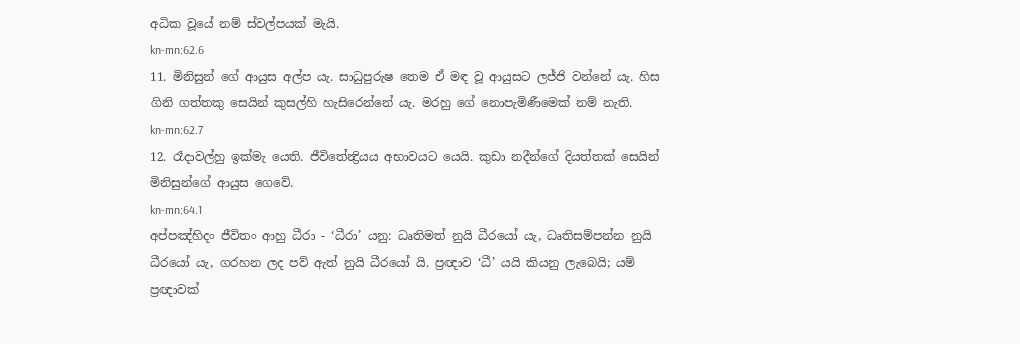අධික වූයේ නම් ස්වල්පයක් මැයි.
kn-mn:62.6
11. මිනිසුන් ගේ ආයුස අල්ප යැ. සාධුපුරුෂ තෙම ඒ මඳ වූ ආයුසට ලජ්ජි වන්නේ යැ. හිස ගිනි ගත්තකු සෙයින් කුසල්හි හැසිරෙන්නේ යැ. මරහු ගේ නොපැමිණීමෙක් නම් නැති.
kn-mn:62.7
12. රෑදාවල්හු ඉක්මැ යෙති. ජීවිතේන්‍ද්‍රියය අභාවයට යෙයි. කුඩා නදීන්ගේ දියත්තක් සෙයින් මිනිසුන්ගේ ආයුස ගෙවේ.
kn-mn:64.1
අප්පඤ්හිදං ජීවිතං ආහු ධීරා - ‘ධීරා’ යනු: ධෘතිමත් නුයි ධීරයෝ යැ, ධෘතිසම්පන්න නුයි ධීරයෝ යැ, ගරහන ලද පව් ඇත් නුයි ධීරයෝ යි. ප්‍රඥාව ‘ධී’ යයි කියනු ලැබෙයි; යම් ප්‍රඥාවක්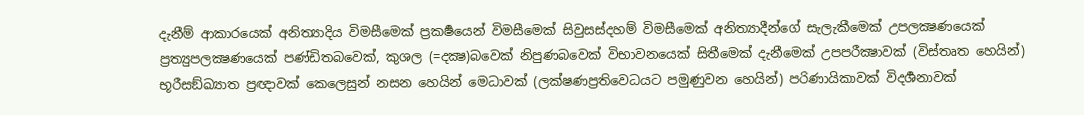දැනීම් ආකාරයෙක් අනිත්‍යාදිය විමසීමෙක් ප්‍රකර්‍ෂයෙන් විමසීමෙක් සිවුසස්දහම් විමසීමෙක් අනිත්‍යාදීන්ගේ සැලැකීමෙක් උපලක්‍ෂණයෙක් ප්‍රත්‍යුපලක්‍ෂණයෙක් පණ්ඩිතබවෙක්, කුශල (=දක්‍ෂ)බවෙක් නිපුණබවෙක් විභාවනයෙක් සිතීමෙක් දැනීමෙක් උපපරීක්‍ෂාවක් (විස්තෘත හෙයින්) භූරීසඞ්ඛ්‍යාත ප්‍රඥාවක් කෙලෙසුන් නසන හෙයින් මෙධාවක් (ලක්ෂණප්‍රතිවෙධයට පමුණුවන හෙයින්) පරිණායිකාවක් විදර්‍ශනාවක්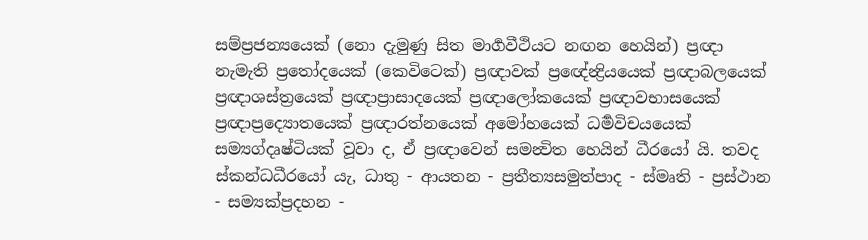සම්ප්‍රජන්‍යයෙක් (නො දැමුණු සිත මාර්‍ගවීථියට නඟන හෙයින්) ප්‍රඥා නැමැති ප්‍රතෝදයෙක් (කෙවිටෙක්) ප්‍රඥාවක් ප්‍රඥේන්‍ද්‍රියයෙක් ප්‍රඥාබලයෙක් ප්‍රඥාශස්ත්‍රයෙක් ප්‍රඥාප්‍රාසාදයෙක් ප්‍රඥාලෝකයෙක් ප්‍රඥාවභාසයෙක් ප්‍රඥාප්‍රද්‍යොතයෙක් ප්‍රඥාරත්නයෙක් අමෝහයෙක් ධර්‍මවිචයයෙක් සම්‍යග්දෘෂ්ටියක් වූවා ද, ඒ ප්‍රඥාවෙන් සමන්‍විත හෙයින් ධීරයෝ යි. තවද ස්කන්ධධීරයෝ යැ, ධාතු - ආයතන - ප්‍රතීත්‍යසමුත්පාද - ස්මෘති - ප්‍රස්ථාන - සම්‍යක්ප්‍රදහන -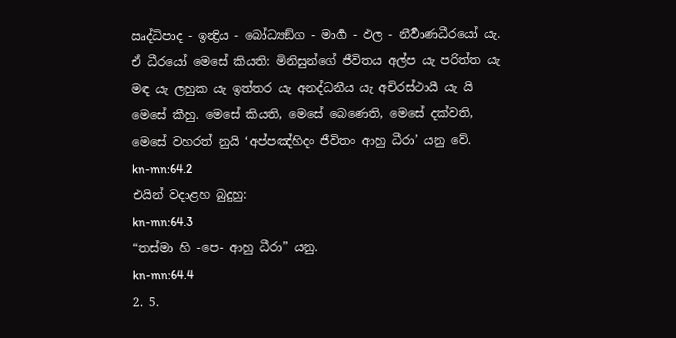ඍද්ධිපාද - ඉන්‍ද්‍රිය - බෝධ්‍යඞ්ග - මාර්‍ග - ඵල - නීර්‍වාණධීරයෝ යැ. ඒ ධීරයෝ මෙසේ කියති: මිනිසුන්ගේ ජීවිතය අල්ප යැ පරිත්ත යැ මඳ යැ ලහුක යැ ඉත්තර යැ අනද්ධනීය යැ අචිරස්ථායී යැ යි මෙසේ කීහු. මෙසේ කියති, මෙසේ බෙණෙති, මෙසේ දක්වති, මෙසේ වහරත් නුයි ‘අප්පඤ්හිදං ජීවිතං ආහු ධීරා’ යනු වේ.
kn-mn:64.2
එයින් වදාළහ බුදුහු:
kn-mn:64.3
“තස්මා හි -පෙ- ආහු ධීරා” යනු.
kn-mn:64.4
2. 5.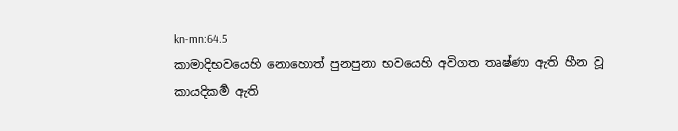kn-mn:64.5
කාමාදිභවයෙහි නොහොත් පුනපුනා භවයෙහි අවිගත තෘෂ්ණා ඇති හීන වූ කායදිකර්‍ම ඇති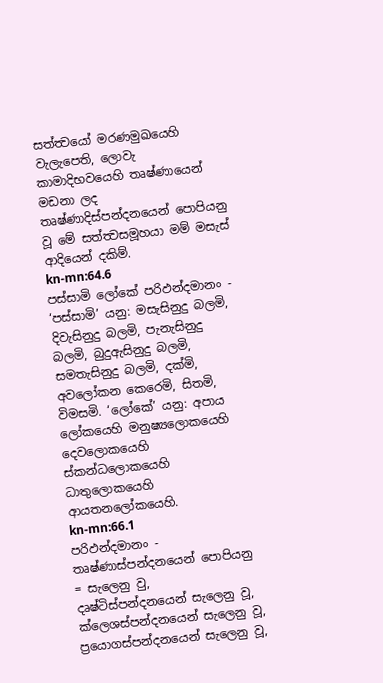සත්ත්‍වයෝ මරණමුඛයෙහි වැලැපෙති, ලොවැ කාමාදිභවයෙහි තෘෂ්ණායෙන් මඩනා ලද තෘෂ්ණාදිස්පන්දනයෙන් පොපියනු වූ මේ සත්ත්‍වසමූහයා මම් මසැස් ආදියෙන් දකිම්.
kn-mn:64.6
පස්සාමි ලෝකේ පරිඵන්දමානං - ‘පස්සාමි’ යනු: මසැසිනුදු බලමි, දිවැසිනුදු බලමි, පැනැසිනුදු බලමි, බුදුඇසිනුදු බලමි, සමතැසිනුදු බලමි, දක්මි, අවලෝකන කෙරෙමි, සිතමි, විමසමි. ‘ලෝකේ’ යනු: අපාය ලෝකයෙහි මනුෂ්‍යලොකයෙහි දෙවලොකයෙහි ස්කන්ධලොකයෙහි ධාතුලොකයෙහි ආයතනලෝකයෙහි.
kn-mn:66.1
පරිඵන්දමානං - තෘෂ්ණාස්පන්දනයෙන් පොපියනු = සැලෙනු වු, දෘෂ්ටිස්පන්දනයෙන් සැලෙනු වූ, ක්ලෙශස්පන්දනයෙන් සැලෙනු වූ, ප්‍රයොගස්පන්දනයෙන් සැලෙනු වූ,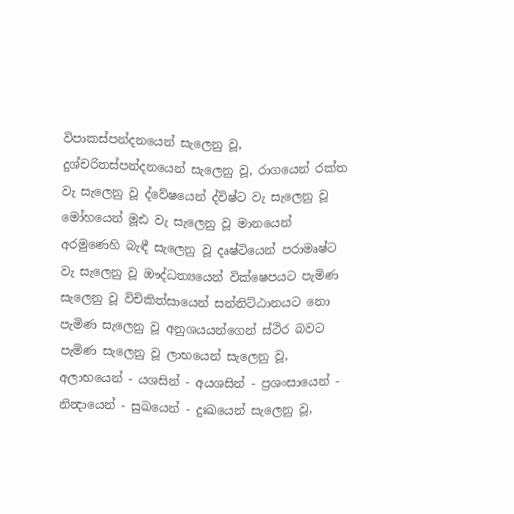විපාකස්පන්දනයෙන් සැලෙනු වූ, දුශ්චරිතස්පන්දනයෙන් සැලෙනු වූ, රාගයෙන් රක්ත වැ සැලෙනු වූ ද්වේෂයෙන් ද්විෂ්ට වැ සැලෙනු වූ මෝහයෙන් මූඪ වැ සැලෙනු වූ මානයෙන් අරමුණෙහි බැඳී සැලෙනු වූ දෘෂ්ටියෙන් පරාමෘෂ්ට වැ සැලෙනු වූ ඖද්ධත්‍යයෙන් වික්ෂෙපයට පැමිණ සැලෙනු වූ විචිකිත්සායෙන් සන්නිට්ඨානයට නො පැමිණ සැලෙනු වූ අනුශයයන්ගෙන් ස්ථිර බවට පැමිණ සැලෙනු වූ ලාභයෙන් සැලෙනු වූ, අලාභයෙන් - යශසින් - අයශසින් - ප්‍රශංසායෙන් - නින්‍දායෙන් - සුඛයෙන් - දුඃඛයෙන් සැලෙනු වූ,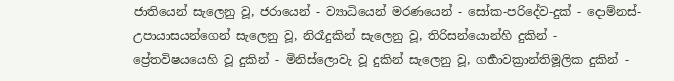ජාතියෙන් සැලෙනු වූ, ජරායෙන් - ව්‍යාධියෙන් මරණයෙන් - සෝක-පරිදේව-දුක් - දොම්නස්-උපායාසයන්ගෙන් සැලෙනු වූ, නිරෑදුකින් සැලෙනු වූ, තිරිසන්යොන්හි දුකින් - ප්‍රේතවිෂයයෙහි වූ දුකින් - මිනිස්ලොවැ වූ දුකින් සැලෙනු වූ, ගර්‍භාවක්‍රාන්තිමූලික දුකින් -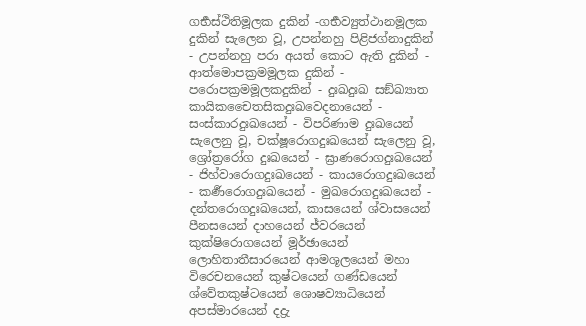ගර්‍භස්ථිතිමූලක දුකින් -ගර්‍භව්‍යුත්ථානමූලක දුකින් සැලෙන වූ, උපන්නහු පිළිජග්නාදුකින් - උපන්නහු පරා අයත් කොට ඇති දුකින් - ආත්මොපක්‍රමමූලක දුකින් - පරොපක්‍රමමූලකදුකින් - දුඃඛදුඃඛ සඞ්ඛ්‍යාත කායිකචෛතසිකදුඃඛවෙදනායෙන් - සංස්කාරදුඃඛයෙන් - විපරිණාම දුඃඛයෙන් සැලෙනු වූ, චක්ෂූරොගදුඃඛයෙන් සැලෙනු වූ, ශ්‍රෝත්‍රරෝග දුඃඛයෙන් - ඝ්‍රාණරොගදුඃඛයෙන් - ජිහ්වාරොගදුඃඛයෙන් - කායරොගදුඃඛයෙන් - කර්‍ණරොගදුඃඛයෙන් - මුඛරොගදුඃඛයෙන් - දන්තරොගදුඃඛයෙන්, කාසයෙන් ශ්වාසයෙන් පීනසයෙන් දාහයෙන් ජ්වරයෙන් කුක්ෂිරොගයෙන් මූර්ඡායෙන් ලොහිතාතීසාරයෙන් ආමශූලයෙන් මහා විරෙචනයෙන් කුෂ්ටයෙන් ගණ්ඩයෙන් ශ්වේතකුෂ්ටයෙන් ශොෂව්‍යාධියෙන් අපස්මාරයෙන් දද්‍රැ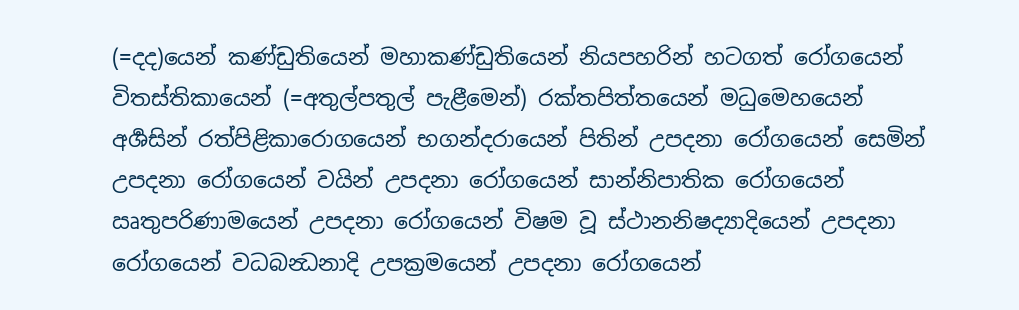(=දද)යෙන් කණ්ඩුතියෙන් මහාකණ්ඩුතියෙන් නියපහරින් හටගත් රෝගයෙන් විතස්තිකායෙන් (=අතුල්පතුල් පැළීමෙන්) රක්තපිත්තයෙන් මධුමෙහයෙන් අර්‍ශසින් රත්පිළිකාරොගයෙන් භගන්දරායෙන් පිතින් උපදනා රෝගයෙන් සෙමින් උපදනා රෝගයෙන් වයින් උපදනා රෝගයෙන් සාන්නිපාතික රෝගයෙන් ඍතුපරිණාමයෙන් උපදනා රෝගයෙන් විෂම වූ ස්ථානනිෂද්‍යාදියෙන් උපදනා රෝගයෙන් වධබන්‍ධනාදි උපක්‍රමයෙන් උපදනා රෝගයෙන්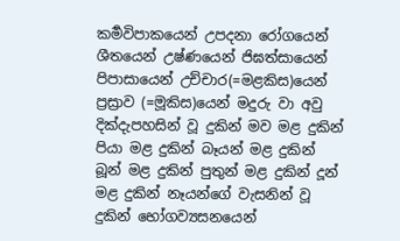කර්‍මවිපාකයෙන් උපදනා රෝගයෙන් ශීතයෙන් උෂ්ණයෙන් ජිඝත්සායෙන් පිපාසායෙන් උච්චාර(=මළකිස)යෙන් ප්‍රස්‍රාව (=මූකිස)යෙන් මදුරු වා අවු දික්දැපහසින් වූ දුකින් මව මළ දුකින් පියා මළ දුකින් බෑයන් මළ දුකින් බූන් මළ දුකින් පුතුන් මළ දුකින් දූන් මළ දුකින් නෑයන්ගේ වැසනින් වූ දුකින් භෝගව්‍යසනයෙන්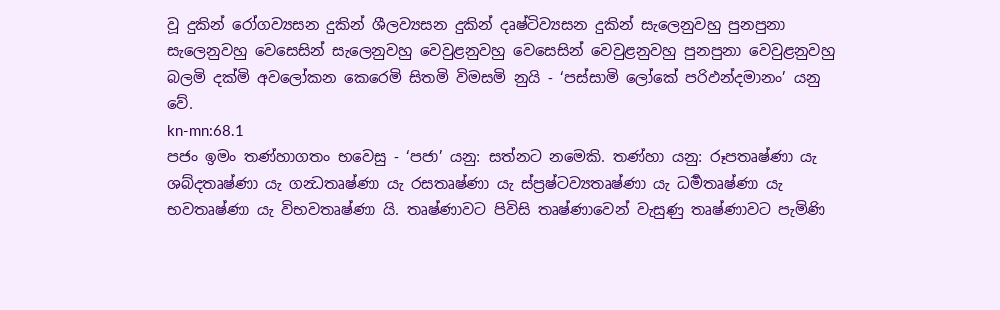වූ දුකින් රෝගව්‍යසන දුකින් ශීලව්‍යසන දුකින් දෘෂ්ටිව්‍යසන දුකින් සැලෙනුවහු පුනපුනා සැලෙනුවහු වෙසෙසින් සැලෙනුවහු වෙවුළනුවහු වෙසෙසින් වෙවුළනුවහු පුනපුනා වෙවුළනුවහු බලමි දක්මි අවලෝකන කෙරෙමි සිතමි විමසමි නුයි - ‘පස්සාමි ලෝකේ පරිඵන්දමානං’ යනු වේ.
kn-mn:68.1
පජං ඉමං තණ්හාගතං භවෙසු - ‘පජා’ යනු: සත්නට නමෙකි. තණ්හා යනු: රූපතෘෂ්ණා යැ ශබ්දතෘෂ්ණා යැ ගන්‍ධතෘෂ්ණා යැ රසතෘෂ්ණා යැ ස්ප්‍රෂ්ටව්‍යතෘෂ්ණා යැ ධර්‍මතෘෂ්ණා යැ භවතෘෂ්ණා යැ විභවතෘෂ්ණා යි. තෘෂ්ණාවට පිවිසි තෘෂ්ණාවෙන් වැසුණු තෘෂ්ණාවට පැමිණි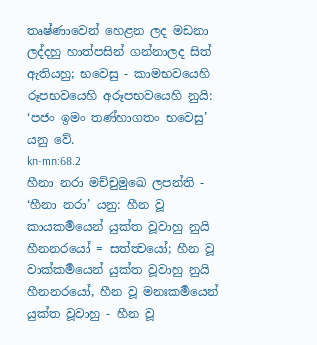තෘෂ්ණාවෙන් හෙළන ලද මඩනා ලද්දහු හාත්පසින් ගන්නාලද සිත් ඇතියහු; භවෙසු - කාමභවයෙහි රූපභවයෙහි අරූපභවයෙහි නුයි: ‘පජං ඉමං තණ්හාගතං භවෙසු’ යනු වේ.
kn-mn:68.2
හීනා නරා මච්චුමුඛෙ ලපන්ති - ‘හීනා නරා’ යනු: හීන වූ කායකර්‍මයෙන් යුක්ත වූවාහු නුයි හීනනරයෝ = සත්ත්‍වයෝ; හීන වූ වාක්කර්‍මයෙන් යුක්ත වූවාහු නුයි හීනනරයෝ, හීන වූ මනඃකර්‍මයෙන් යුක්ත වූවාහු - හීන වූ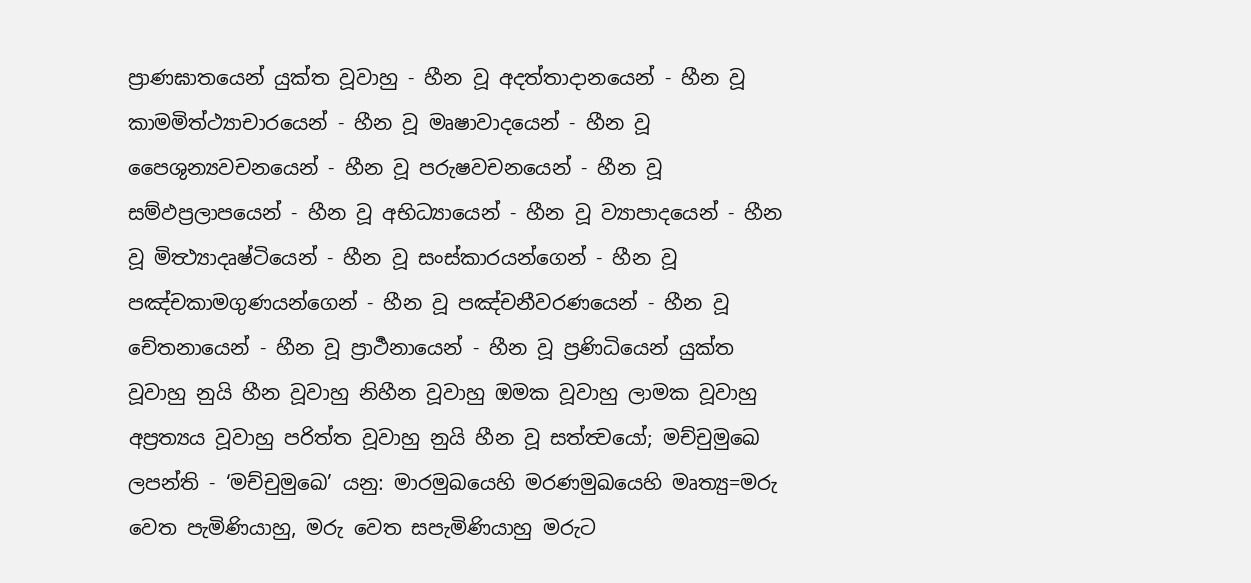ප්‍රාණඝාතයෙන් යුක්ත වූවාහු - හීන වූ අදත්තාදානයෙන් - හීන වූ කාමමිත්ථ්‍යාචාරයෙන් - හීන වූ මෘෂාවාදයෙන් - හීන වූ පෛශුන්‍යවචනයෙන් - හීන වූ පරුෂවචනයෙන් - හීන වූ සම්ඵප්‍රලාපයෙන් - හීන වූ අභිධ්‍යායෙන් - හීන වූ ව්‍යාපාදයෙන් - හීන වූ මිත්‍ථ්‍යාදෘෂ්ටියෙන් - හීන වූ සංස්කාරයන්ගෙන් - හීන වූ පඤ්චකාමගුණයන්ගෙන් - හීන වූ පඤ්චනීවරණයෙන් - හීන වූ චේතනායෙන් - හීන වූ ප්‍රාර්‍ථනායෙන් - හීන වූ ප්‍රණිධියෙන් යුක්ත වූවාහු නුයි හීන වූවාහු නිහීන වූවාහු ඔමක වූවාහු ලාමක වූවාහු අප්‍රත්‍යය වූවාහු පරිත්ත වූවාහු නුයි හීන වූ සත්ත්‍වයෝ; මච්චුමුඛෙ ලපන්ති - ‘මච්චුමුඛෙ’ යනු: මාරමුඛයෙහි මරණමුඛයෙහි මෘත්‍යු=මරු වෙත පැමිණියාහු, මරු වෙත සපැමිණියාහු මරුට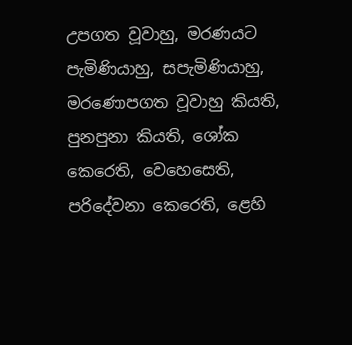උපගත වූවාහු, මරණයට පැමිණියාහු, සපැමිණියාහු, මරණොපගත වූවාහු කියති, පුනපුනා කියති, ශෝක කෙරෙති, වෙහෙසෙති, පරිදේවනා කෙරෙති, ළෙහි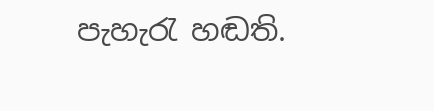පැහැරැ හඬති.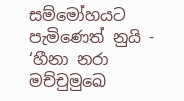සම්මෝහයට පැමිණෙත් නුයි - ‘හීනා නරා මච්චුමුඛෙ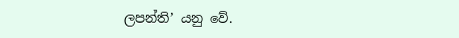ලපන්ති’ යනු වේ.